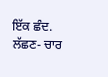ਇੱਕ ਛੰਦ. ਲੱਛਣ- ਚਾਰ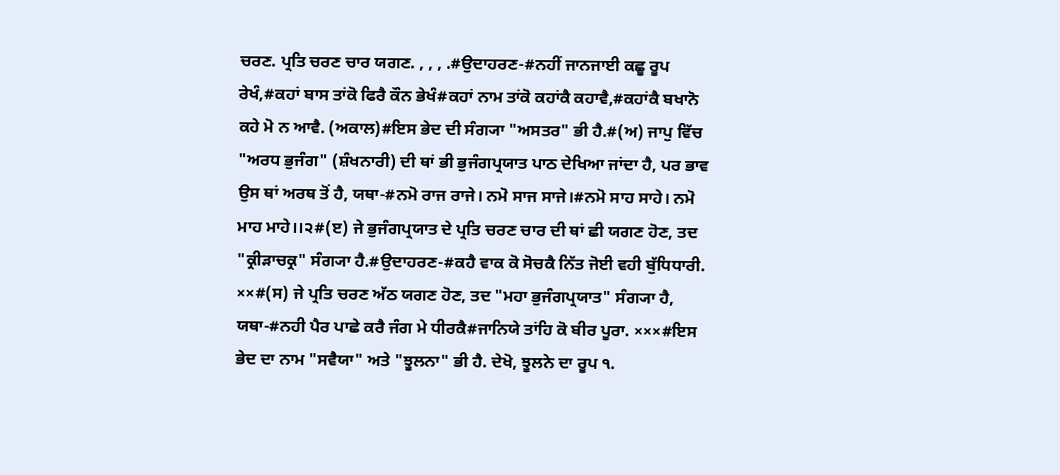ਚਰਣ. ਪ੍ਰਤਿ ਚਰਣ ਚਾਰ ਯਗਣ. , , , .#ਉਦਾਹਰਣ-#ਨਹੀਂ ਜਾਨਜਾਈ ਕਛੂ ਰੂਪ ਰੇਖੰ,#ਕਹਾਂ ਬਾਸ ਤਾਂਕੋ ਫਿਰੈ ਕੌਨ ਭੇਖੰ#ਕਹਾਂ ਨਾਮ ਤਾਂਕੋ ਕਹਾਂਕੈ ਕਹਾਵੈ,#ਕਹਾਂਕੈ ਬਖਾਨੋ ਕਹੇ ਮੋ ਨ ਆਵੈ. (ਅਕਾਲ)#ਇਸ ਭੇਦ ਦੀ ਸੰਗ੍ਯਾ "ਅਸਤਰ" ਭੀ ਹੈ.#(ਅ) ਜਾਪੁ ਵਿੱਚ "ਅਰਧ ਭੁਜੰਗ" (ਸ਼ੰਖਨਾਰੀ) ਦੀ ਥਾਂ ਭੀ ਭੁਜੰਗਪ੍ਰਯਾਤ ਪਾਠ ਦੇਖਿਆ ਜਾਂਦਾ ਹੈ, ਪਰ ਭਾਵ ਉਸ ਥਾਂ ਅਰਥ ਤੋਂ ਹੈ, ਯਥਾ-#ਨਮੋ ਰਾਜ ਰਾਜੇ। ਨਮੋ ਸਾਜ ਸਾਜੇ।#ਨਮੋ ਸਾਹ ਸਾਹੇ। ਨਮੋ ਮਾਹ ਮਾਹੇ।।੨#(ੲ) ਜੇ ਭੁਜੰਗਪ੍ਰਯਾਤ ਦੇ ਪ੍ਰਤਿ ਚਰਣ ਚਾਰ ਦੀ ਥਾਂ ਛੀ ਯਗਣ ਹੋਣ, ਤਦ "ਕ੍ਰੀੜਾਚਕ੍ਰ" ਸੰਗ੍ਯਾ ਹੈ.#ਉਦਾਹਰਣ-#ਕਹੈ ਵਾਕ ਕੋ ਸੋਚਕੈ ਨਿੱਤ ਜੋਈ ਵਹੀ ਬੁੱਧਿਧਾਰੀ. ××#(ਸ) ਜੇ ਪ੍ਰਤਿ ਚਰਣ ਅੱਠ ਯਗਣ ਹੋਣ, ਤਦ "ਮਹਾ ਭੁਜੰਗਪ੍ਰਯਾਤ" ਸੰਗ੍ਯਾ ਹੈ, ਯਥਾ-#ਨਹੀ ਪੈਰ ਪਾਛੇ ਕਰੈ ਜੰਗ ਮੇ ਧੀਰਕੈ#ਜਾਨਿਯੇ ਤਾਂਹਿ ਕੋ ਬੀਰ ਪੂਰਾ. ×××#ਇਸ ਭੇਦ ਦਾ ਨਾਮ "ਸਵੈਯਾ" ਅਤੇ "ਝੂਲਨਾ" ਭੀ ਹੈ. ਦੇਖੋ, ਝੂਲਨੇ ਦਾ ਰੂਪ ੧.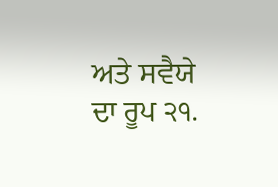ਅਤੇ ਸਵੈਯੇ ਦਾ ਰੂਪ ੨੧.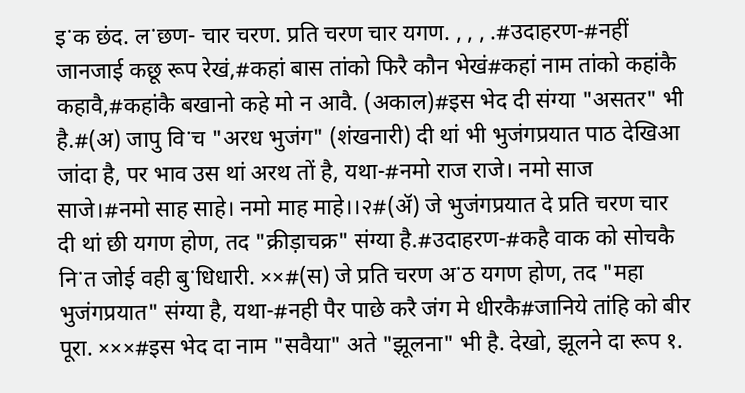इॱक छंद. लॱछण- चार चरण. प्रति चरण चार यगण. , , , .#उदाहरण-#नहीं जानजाई कछू रूप रेखं,#कहां बास तांको फिरै कौन भेखं#कहां नाम तांको कहांकै कहावै,#कहांकै बखानो कहे मो न आवै. (अकाल)#इस भेद दी संग्या "असतर" भी है.#(अ) जापु विॱच "अरध भुजंग" (शंखनारी) दी थां भी भुजंगप्रयात पाठ देखिआ जांदा है, पर भाव उस थां अरथ तों है, यथा-#नमो राज राजे। नमो साज साजे।#नमो साह साहे। नमो माह माहे।।२#(ॲ) जे भुजंगप्रयात दे प्रति चरण चार दी थां छी यगण होण, तद "क्रीड़ाचक्र" संग्या है.#उदाहरण-#कहै वाक को सोचकै निॱत जोई वही बुॱधिधारी. ××#(स) जे प्रति चरण अॱठ यगण होण, तद "महा भुजंगप्रयात" संग्या है, यथा-#नही पैर पाछे करै जंग मे धीरकै#जानिये तांहि को बीर पूरा. ×××#इस भेद दा नाम "सवैया" अते "झूलना" भी है. देखो, झूलने दा रूप १.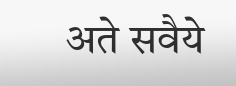अते सवैये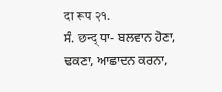दा रूप २१.
ਸੰ. छन्द् ਧਾ- ਬਲਵਾਨ ਹੋਣਾ, ਢਕਣਾ, ਆਛਾਦਨ ਕਰਨਾ,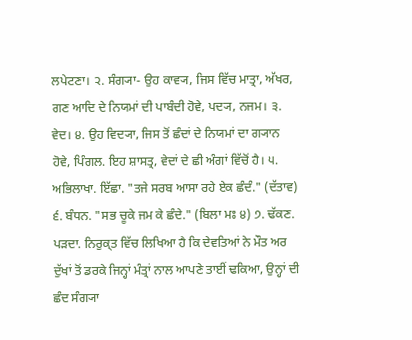ਲਪੇਟਣਾ। ੨. ਸੰਗ੍ਯਾ- ਉਹ ਕਾਵ੍ਯ, ਜਿਸ ਵਿੱਚ ਮਾਤ੍ਰਾ, ਅੱਖਰ, ਗਣ ਆਦਿ ਦੇ ਨਿਯਮਾਂ ਦੀ ਪਾਬੰਦੀ ਹੋਵੇ, ਪਦ੍ਯ, ਨਜਮ। ੩. ਵੇਦ। ੪. ਉਹ ਵਿਦ੍ਯਾ, ਜਿਸ ਤੋਂ ਛੰਦਾਂ ਦੇ ਨਿਯਮਾਂ ਦਾ ਗ੍ਯਾਨ ਹੋਵੇ, ਪਿੰਗਲ. ਇਹ ਸ਼ਾਸਤ੍ਰ, ਵੇਦਾਂ ਦੇ ਛੀ ਅੰਗਾਂ ਵਿੱਚੋਂ ਹੈ। ੫. ਅਭਿਲਾਖਾ. ਇੱਛਾ. "ਤਜੇ ਸਰਬ ਆਸਾ ਰਹੇ ਏਕ ਛੰਦੰ." (ਦੱਤਾਵ) ੬. ਬੰਧਨ. "ਸਭ ਚੂਕੇ ਜਮ ਕੇ ਛੰਦੇ." (ਬਿਲਾ ਮਃ ੪) ੭. ਢੱਕਣ. ਪੜਦਾ. ਨਿਰੁਕ੍ਤ ਵਿੱਚ ਲਿਖਿਆ ਹੈ ਕਿ ਦੇਵਤਿਆਂ ਨੇ ਮੌਤ ਅਰ ਦੁੱਖਾਂ ਤੋਂ ਡਰਕੇ ਜਿਨ੍ਹਾਂ ਮੰਤ੍ਰਾਂ ਨਾਲ ਆਪਣੇ ਤਾਈਂ ਢਕਿਆ, ਉਨ੍ਹਾਂ ਦੀ ਛੰਦ ਸੰਗ੍ਯਾ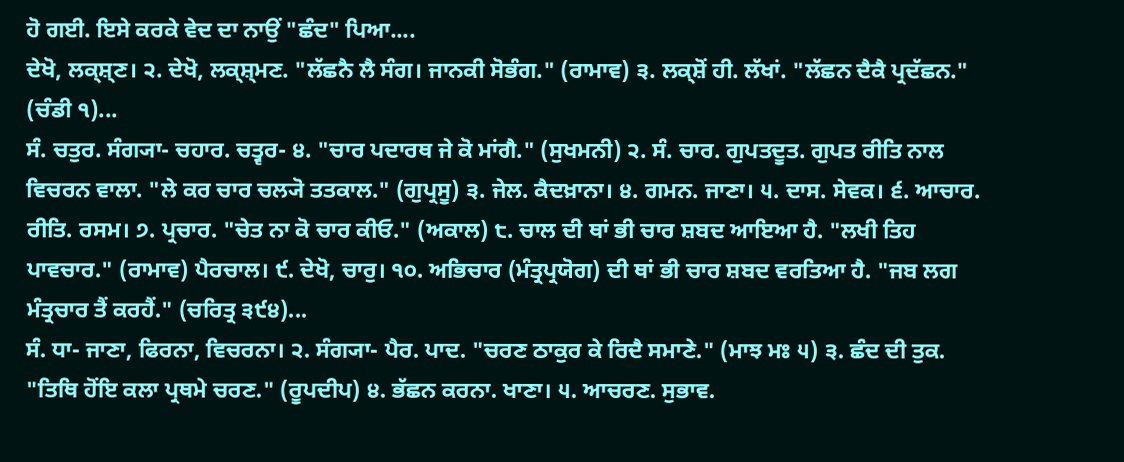ਹੋ ਗਈ. ਇਸੇ ਕਰਕੇ ਵੇਦ ਦਾ ਨਾਉਂ "ਛੰਦ" ਪਿਆ....
ਦੇਖੋ, ਲਕ੍ਸ਼੍ਣ। ੨. ਦੇਖੋ, ਲਕ੍ਸ਼੍ਮਣ. "ਲੱਛਨੈ ਲੈ ਸੰਗ। ਜਾਨਕੀ ਸੋਭੰਗ." (ਰਾਮਾਵ) ੩. ਲਕ੍ਸ਼ੋਂ ਹੀ. ਲੱਖਾਂ. "ਲੱਛਨ ਦੈਕੈ ਪ੍ਰਦੱਛਨ." (ਚੰਡੀ ੧)...
ਸੰ. ਚਤੁਰ. ਸੰਗ੍ਯਾ- ਚਹਾਰ. ਚਤ੍ਵਰ- ੪. "ਚਾਰ ਪਦਾਰਥ ਜੇ ਕੋ ਮਾਂਗੈ." (ਸੁਖਮਨੀ) ੨. ਸੰ. ਚਾਰ. ਗੁਪਤਦੂਤ. ਗੁਪਤ ਰੀਤਿ ਨਾਲ ਵਿਚਰਨ ਵਾਲਾ. "ਲੇ ਕਰ ਚਾਰ ਚਲ੍ਯੋ ਤਤਕਾਲ." (ਗੁਪ੍ਰਸੂ) ੩. ਜੇਲ. ਕੈਦਖ਼ਾਨਾ। ੪. ਗਮਨ. ਜਾਣਾ। ੫. ਦਾਸ. ਸੇਵਕ। ੬. ਆਚਾਰ. ਰੀਤਿ. ਰਸਮ। ੭. ਪ੍ਰਚਾਰ. "ਚੇਤ ਨਾ ਕੋ ਚਾਰ ਕੀਓ." (ਅਕਾਲ) ੮. ਚਾਲ ਦੀ ਥਾਂ ਭੀ ਚਾਰ ਸ਼ਬਦ ਆਇਆ ਹੈ. "ਲਖੀ ਤਿਹ ਪਾਵਚਾਰ." (ਰਾਮਾਵ) ਪੈਰਚਾਲ। ੯. ਦੇਖੋ, ਚਾਰੁ। ੧੦. ਅਭਿਚਾਰ (ਮੰਤ੍ਰਪ੍ਰਯੋਗ) ਦੀ ਥਾਂ ਭੀ ਚਾਰ ਸ਼ਬਦ ਵਰਤਿਆ ਹੈ. "ਜਬ ਲਗ ਮੰਤ੍ਰਚਾਰ ਤੈਂ ਕਰਹੈਂ." (ਚਰਿਤ੍ਰ ੩੯੪)...
ਸੰ. ਧਾ- ਜਾਣਾ, ਫਿਰਨਾ, ਵਿਚਰਨਾ। ੨. ਸੰਗ੍ਯਾ- ਪੈਰ. ਪਾਦ. "ਚਰਣ ਠਾਕੁਰ ਕੇ ਰਿਦੈ ਸਮਾਣੇ." (ਮਾਝ ਮਃ ੫) ੩. ਛੰਦ ਦੀ ਤੁਕ. "ਤਿਥਿ ਹੋਂਇ ਕਲਾ ਪ੍ਰਥਮੇ ਚਰਣ." (ਰੂਪਦੀਪ) ੪. ਭੱਛਨ ਕਰਨਾ. ਖਾਣਾ। ੫. ਆਚਰਣ. ਸੁਭਾਵ.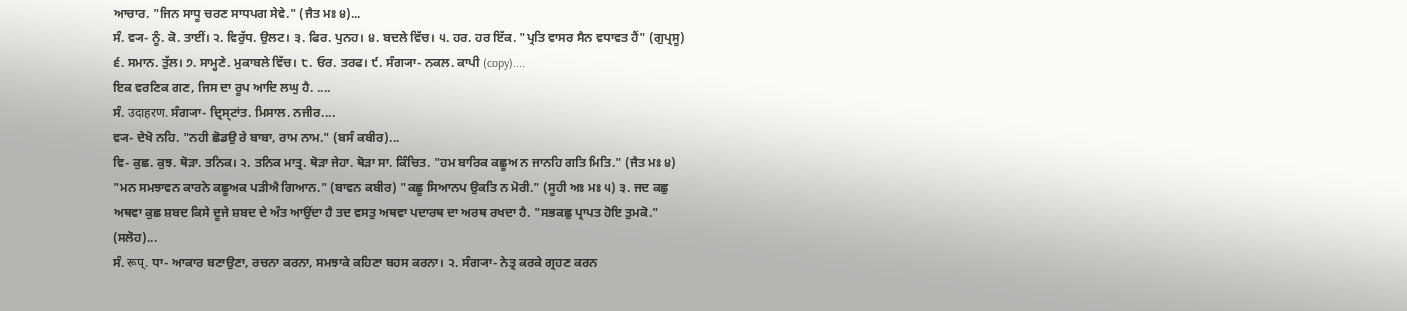ਆਚਾਰ. "ਜਿਨ ਸਾਧੂ ਚਰਣ ਸਾਧਪਗ ਸੇਵੇ." (ਜੈਤ ਮਃ ੪)...
ਸੰ. ਵ੍ਯ- ਨੂੰ. ਕੋ. ਤਾਈਂ। ੨. ਵਿਰੁੱਧ. ਉਲਟ। ੩. ਫਿਰ. ਪੁਨਹ। ੪. ਬਦਲੇ ਵਿੱਚ। ੫. ਹਰ. ਹਰ ਇੱਕ. "ਪ੍ਰਤਿ ਵਾਸਰ ਸੈਨ ਵਧਾਵਤ ਹੈਂ" (ਗੁਪ੍ਰਸੂ) ੬. ਸਮਾਨ. ਤੁੱਲ। ੭. ਸਾਮ੍ਹਣੇ. ਮੁਕਾਬਲੇ ਵਿੱਚ। ੮. ਓਰ. ਤਰਫ। ੯. ਸੰਗ੍ਯਾ- ਨਕਲ. ਕਾਪੀ (copy)....
ਇਕ ਵਰਣਿਕ ਗਣ, ਜਿਸ ਦਾ ਰੂਪ ਆਦਿ ਲਘੁ ਹੈ. ....
ਸੰ. उदाहरण. ਸੰਗ੍ਯਾ- ਦ੍ਰਿਸ੍ਟਾਂਤ. ਮਿਸਾਲ. ਨਜੀਰ....
ਵ੍ਯ- ਦੇਖੋ ਨਹਿ. "ਨਹੀ ਛੋਡਉ ਰੇ ਬਾਬਾ, ਰਾਮ ਨਾਮ." (ਬਸੰ ਕਬੀਰ)...
ਵਿ- ਕੁਛ. ਕੁਝ. ਥੋੜਾ. ਤਨਿਕ। ੨. ਤਨਿਕ ਮਾਤ੍ਰ. ਥੋੜਾ ਜੇਹਾ. ਥੋੜਾ ਸਾ. ਕਿੰਚਿਤ. "ਹਮ ਬਾਰਿਕ ਕਛੂਅ ਨ ਜਾਨਹਿ ਗਤਿ ਮਿਤਿ." (ਜੈਤ ਮਃ ੪) "ਮਨ ਸਮਝਾਵਨ ਕਾਰਨੇ ਕਛੂਅਕ ਪੜੀਐ ਗਿਆਨ." (ਬਾਵਨ ਕਬੀਰ) "ਕਛੂ ਸਿਆਨਪ ਉਕਤਿ ਨ ਮੋਰੀ." (ਸੂਹੀ ਅਃ ਮਃ ੫) ੩. ਜਦ ਕਛੁ ਅਥਵਾ ਕੁਛ ਸ਼ਬਦ ਕਿਸੇ ਦੂਜੇ ਸ਼ਬਦ ਦੇ ਅੰਤ ਆਉਂਦਾ ਹੈ ਤਦ ਵਸਤੁ ਅਥਵਾ ਪਦਾਰਥ ਦਾ ਅਰਥ ਰਖਦਾ ਹੈ. "ਸਭਕਛੁ ਪ੍ਰਾਪਤ ਹੋਇ ਤੁਮਕੋ." (ਸਲੋਹ)...
ਸੰ. रूप्. ਧਾ- ਆਕਾਰ ਬਣਾਉਣਾ, ਰਚਨਾ ਕਰਨਾ, ਸਮਝਾਕੇ ਕਹਿਣਾ ਬਹਸ ਕਰਨਾ। ੨. ਸੰਗ੍ਯਾ- ਨੇਤ੍ਰ ਕਰਕੇ ਗ੍ਰਹਣ ਕਰਨ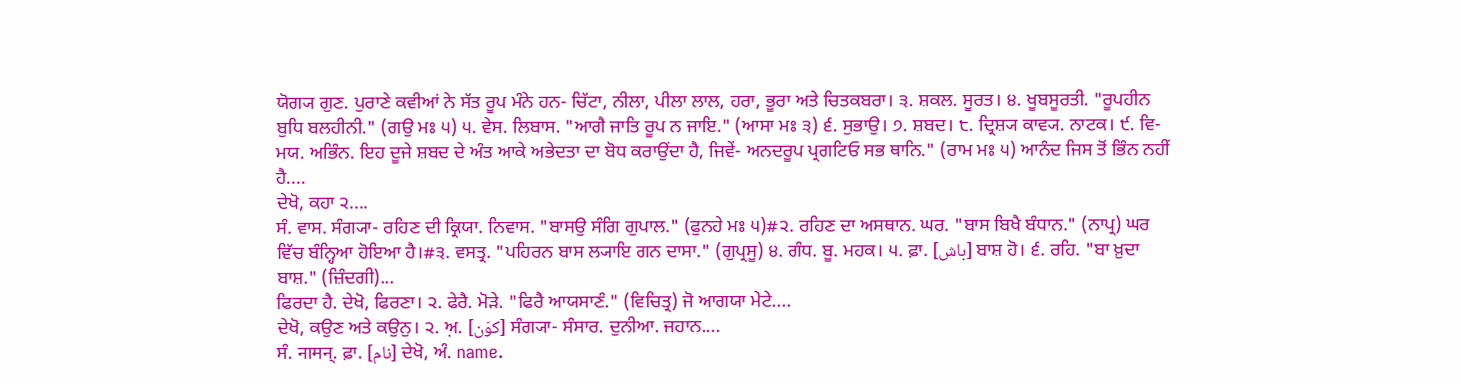ਯੋਗ੍ਯ ਗੁਣ. ਪੁਰਾਣੇ ਕਵੀਆਂ ਨੇ ਸੱਤ ਰੂਪ ਮੰਨੇ ਹਨ- ਚਿੱਟਾ, ਨੀਲਾ, ਪੀਲਾ ਲਾਲ, ਹਰਾ, ਭੂਰਾ ਅਤੇ ਚਿਤਕਬਰਾ। ੩. ਸ਼ਕਲ. ਸੂਰਤ। ੪. ਖੂਬਸੂਰਤੀ. "ਰੂਪਹੀਨ ਬੁਧਿ ਬਲਹੀਨੀ." (ਗਉ ਮਃ ੫) ੫. ਵੇਸ. ਲਿਬਾਸ. "ਆਗੈ ਜਾਤਿ ਰੂਪ ਨ ਜਾਇ." (ਆਸਾ ਮਃ ੩) ੬. ਸੁਭਾਉ। ੭. ਸ਼ਬਦ। ੮. ਦ੍ਰਿਸ਼੍ਯ ਕਾਵ੍ਯ. ਨਾਟਕ। ੯. ਵਿ- ਮਯ. ਅਭਿੰਨ. ਇਹ ਦੂਜੇ ਸ਼ਬਦ ਦੇ ਅੰਤ ਆਕੇ ਅਭੇਦਤਾ ਦਾ ਬੋਧ ਕਰਾਉਂਦਾ ਹੈ, ਜਿਵੇਂ- ਅਨਦਰੂਪ ਪ੍ਰਗਟਿਓ ਸਭ ਥਾਨਿ." (ਰਾਮ ਮਃ ੫) ਆਨੰਦ ਜਿਸ ਤੋਂ ਭਿੰਨ ਨਹੀਂ ਹੈ....
ਦੇਖੋ, ਕਹਾ ੨....
ਸੰ. ਵਾਸ. ਸੰਗ੍ਯਾ- ਰਹਿਣ ਦੀ ਕ੍ਰਿਯਾ. ਨਿਵਾਸ. "ਬਾਸਉ ਸੰਗਿ ਗੁਪਾਲ." (ਫੁਨਹੇ ਮਃ ੫)#੨. ਰਹਿਣ ਦਾ ਅਸਥਾਨ. ਘਰ. "ਬਾਸ ਬਿਖੈ ਬੰਧਾਨ." (ਨਾਪ੍ਰ) ਘਰ ਵਿੱਚ ਬੰਨ੍ਹਿਆ ਹੋਇਆ ਹੈ।#੩. ਵਸਤ੍ਰ. "ਪਹਿਰਨ ਬਾਸ ਲ੍ਯਾਇ ਗਨ ਦਾਸਾ." (ਗੁਪ੍ਰਸੂ) ੪. ਗੰਧ. ਬੂ. ਮਹਕ। ੫. ਫ਼ਾ. [باش] ਬਾਸ਼ ਹੋ। ੬. ਰਹਿ. "ਬਾ ਖ਼ੁਦਾ ਬਾਸ਼." (ਜ਼ਿੰਦਗੀ)...
ਫਿਰਦਾ ਹੈ. ਦੇਖੋ, ਫਿਰਣਾ। ੨. ਫੇਰੈ. ਮੋੜੇ. "ਫਿਰੈ ਆਯਸਾਣੰ." (ਵਿਚਿਤ੍ਰ) ਜੋ ਆਗਯਾ ਮੇਟੇ....
ਦੇਖੋ, ਕਉਣ ਅਤੇ ਕਉਨੁ। ੨. ਅ਼. [کوَن] ਸੰਗ੍ਯਾ- ਸੰਸਾਰ. ਦੁਨੀਆ. ਜਹਾਨ....
ਸੰ. नामन्. ਫ਼ਾ. [نام] ਦੇਖੋ, ਅੰ. name.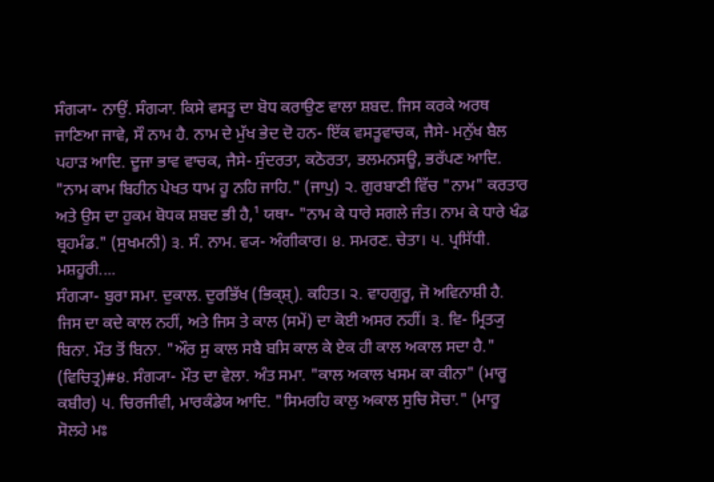ਸੰਗ੍ਯਾ- ਨਾਉਂ. ਸੰਗ੍ਯਾ. ਕਿਸੇ ਵਸਤੂ ਦਾ ਬੋਧ ਕਰਾਉਣ ਵਾਲਾ ਸ਼ਬਦ. ਜਿਸ ਕਰਕੇ ਅਰਥ ਜਾਣਿਆ ਜਾਵੇ, ਸੌ ਨਾਮ ਹੈ. ਨਾਮ ਦੇ ਮੁੱਖ ਭੇਦ ਦੋ ਹਨ- ਇੱਕ ਵਸਤੂਵਾਚਕ, ਜੈਸੇ- ਮਨੁੱਖ ਬੈਲ ਪਹਾੜ ਆਦਿ. ਦੂਜਾ ਭਾਵ ਵਾਚਕ, ਜੈਸੇ- ਸੁੰਦਰਤਾ, ਕਠੋਰਤਾ, ਭਲਮਨਸਊ, ਭਰੱਪਣ ਆਦਿ. "ਨਾਮ ਕਾਮ ਬਿਹੀਨ ਪੇਖਤ ਧਾਮ ਹੂ ਨਹਿ ਜਾਹਿ." (ਜਾਪੁ) ੨. ਗੁਰਬਾਣੀ ਵਿੱਚ "ਨਾਮ" ਕਰਤਾਰ ਅਤੇ ਉਸ ਦਾ ਹੁਕਮ ਬੋਧਕ ਸ਼ਬਦ ਭੀ ਹੈ,¹ ਯਥਾ- "ਨਾਮ ਕੇ ਧਾਰੇ ਸਗਲੇ ਜੰਤ। ਨਾਮ ਕੇ ਧਾਰੇ ਖੰਡ ਬ੍ਰਹਮੰਡ." (ਸੁਖਮਨੀ) ੩. ਸੰ. ਨਾਮ. ਵ੍ਯ- ਅੰਗੀਕਾਰ। ੪. ਸਮਰਣ. ਚੇਤਾ। ੫. ਪ੍ਰਸਿੱਧੀ. ਮਸ਼ਹੂਰੀ....
ਸੰਗ੍ਯਾ- ਬੁਰਾ ਸਮਾ. ਦੁਕਾਲ. ਦੁਰਭਿੱਖ (ਭਿਕ੍ਸ਼੍). ਕਹਿਤ। ੨. ਵਾਹਗੁਰੂ, ਜੋ ਅਵਿਨਾਸ਼ੀ ਹੈ. ਜਿਸ ਦਾ ਕਦੇ ਕਾਲ ਨਹੀਂ, ਅਤੇ ਜਿਸ ਤੇ ਕਾਲ (ਸਮੇਂ) ਦਾ ਕੋਈ ਅਸਰ ਨਹੀਂ। ੩. ਵਿ- ਮ੍ਰਿਤ੍ਯੁ ਬਿਨਾ. ਮੌਤ ਤੋਂ ਬਿਨਾ. "ਔਰ ਸੁ ਕਾਲ ਸਬੈ ਬਸਿ ਕਾਲ ਕੇ ਏਕ ਹੀ ਕਾਲ ਅਕਾਲ ਸਦਾ ਹੈ." (ਵਿਚਿਤ੍ਰ)#੪. ਸੰਗ੍ਯਾ- ਮੌਤ ਦਾ ਵੇਲਾ. ਅੰਤ ਸਮਾ. "ਕਾਲ ਅਕਾਲ ਖਸਮ ਕਾ ਕੀਨਾ" (ਮਾਰੂ ਕਬੀਰ) ੫. ਚਿਰਜੀਵੀ, ਮਾਰਕੰਡੇਯ ਆਦਿ. "ਸਿਮਰਹਿ ਕਾਲੁ ਅਕਾਲ ਸੁਚਿ ਸੋਚਾ." (ਮਾਰੂ ਸੋਲਹੇ ਮਃ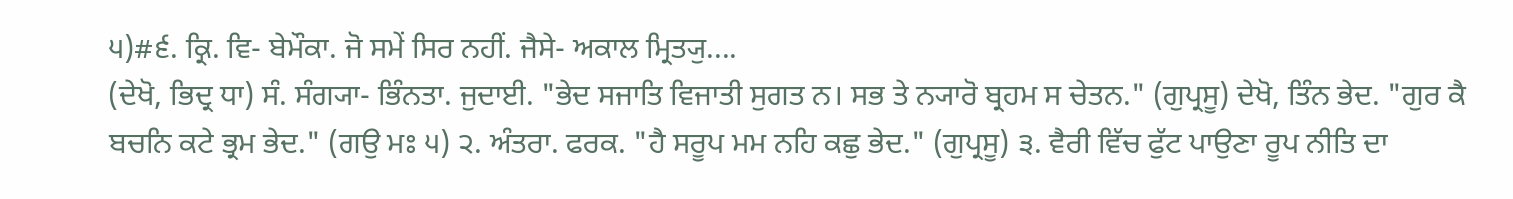੫)#੬. ਕ੍ਰਿ. ਵਿ- ਬੇਮੌਕਾ. ਜੋ ਸਮੇਂ ਸਿਰ ਨਹੀਂ. ਜੈਸੇ- ਅਕਾਲ ਮ੍ਰਿਤ੍ਯੁ....
(ਦੇਖੋ, ਭਿਦ੍ਰ ਧਾ) ਸੰ. ਸੰਗ੍ਯਾ- ਭਿੰਨਤਾ. ਜੁਦਾਈ. "ਭੇਦ ਸਜਾਤਿ ਵਿਜਾਤੀ ਸੁਗਤ ਨ। ਸਭ ਤੇ ਨ੍ਯਾਰੋ ਬ੍ਰਹਮ ਸ ਚੇਤਨ." (ਗੁਪ੍ਰਸੂ) ਦੇਖੋ, ਤਿੰਨ ਭੇਦ. "ਗੁਰ ਕੈ ਬਚਨਿ ਕਟੇ ਭ੍ਰਮ ਭੇਦ." (ਗਉ ਮਃ ੫) ੨. ਅੰਤਰਾ. ਫਰਕ. "ਹੈ ਸਰੂਪ ਮਮ ਨਹਿ ਕਛੁ ਭੇਦ." (ਗੁਪ੍ਰਸੂ) ੩. ਵੈਰੀ ਵਿੱਚ ਫੁੱਟ ਪਾਉਣਾ ਰੂਪ ਨੀਤਿ ਦਾ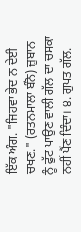ਇੱਕ ਅੰਗ. "ਜਿਹਵਾ ਭੇਦ ਨ ਦੇਈ ਚਖਣ." (ਰਤਨਮਾਲਾ ਬੰਨੋ) ਜ਼ੁਬਾਨ ਨੂੰ ਫੁੱਟ ਪਾਉਣ ਵਾਲੀ ਗੱਲ ਦਾ ਚਸਕਾ ਨਹੀਂ ਪੈਂਣ ਦਿੰਦਾ। ੪. ਗੁਪਤ ਗੱਲ.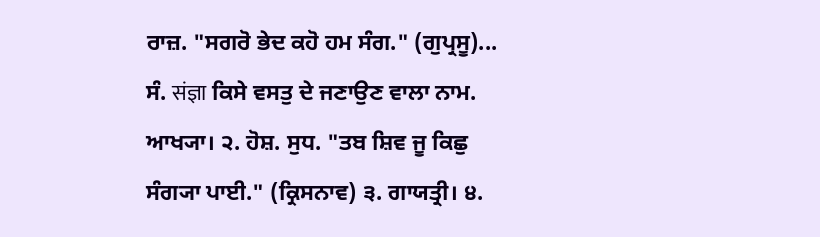ਰਾਜ਼. "ਸਗਰੋ ਭੇਦ ਕਹੋ ਹਮ ਸੰਗ." (ਗੁਪ੍ਰਸੂ)...
ਸੰ. संज्ञा ਕਿਸੇ ਵਸਤੁ ਦੇ ਜਣਾਉਣ ਵਾਲਾ ਨਾਮ. ਆਖ੍ਯਾ। ੨. ਹੋਸ਼. ਸੁਧ. "ਤਬ ਸ਼ਿਵ ਜੂ ਕਿਛੁ ਸੰਗ੍ਯਾ ਪਾਈ." (ਕ੍ਰਿਸਨਾਵ) ੩. ਗਾਯਤ੍ਰੀ। ੪.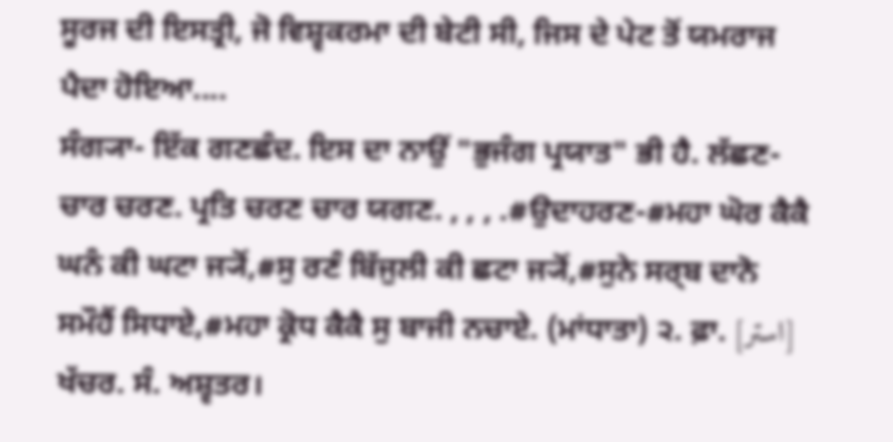ਸੂਰਜ ਦੀ ਇਸਤ੍ਰੀ, ਜੋ ਵਿਸ਼੍ਵਕਰਮਾ ਦੀ ਬੇਟੀ ਸੀ, ਜਿਸ ਦੇ ਪੇਟ ਤੋਂ ਯਮਰਾਜ ਪੈਦਾ ਹੋਇਆ....
ਸੰਗ੍ਯਾ- ਇੱਕ ਗਣਛੰਦ. ਇਸ ਦਾ ਨਾਉਂ "ਭੁਜੰਗ ਪ੍ਰਯਾਤ" ਭੀ ਹੈ. ਲੱਛਣ- ਚਾਰ ਚਰਣ. ਪ੍ਰਤਿ ਚਰਣ ਚਾਰ ਯਗਣ. , , , .#ਉਦਾਹਰਣ-#ਮਹਾ ਘੋਰ ਕੈਕੈ ਘਨੰ ਕੀ ਘਟਾ ਜ੍ਯੋਂ,#ਸੁ ਰਣੰ ਬਿੱਜੁਲੀ ਕੀ ਛਟਾ ਜ੍ਯੋਂ,#ਸੁਨੇ ਸਰ੍ਬ ਦਾਨੋ ਸਮੌਹੈਂ ਸਿਧਾਏ,#ਮਹਾ ਕ੍ਰੋਧ ਕੈਕੈ ਸੁ ਬਾਜੀ ਨਚਾਏ. (ਮਾਂਧਾਤਾ) ੨. ਫ਼ਾ. [استر] ਖੱਚਰ. ਸੰ. ਅਸ਼੍ਵਤਰ।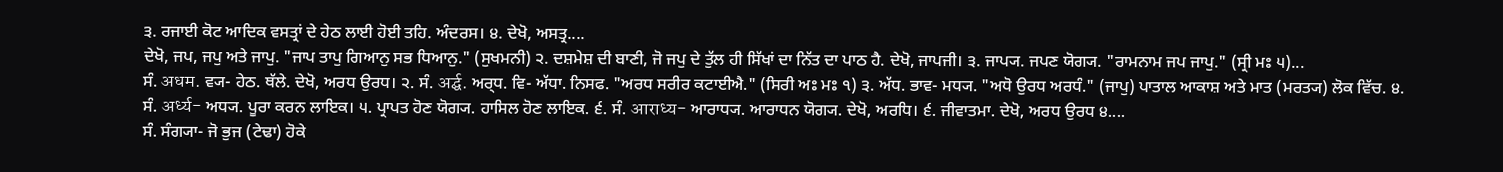੩. ਰਜਾਈ ਕੋਟ ਆਦਿਕ ਵਸਤ੍ਰਾਂ ਦੇ ਹੇਠ ਲਾਈ ਹੋਈ ਤਹਿ. ਅੰਦਰਸ। ੪. ਦੇਖੋ, ਅਸਤ੍ਰ....
ਦੇਖੋ, ਜਪ, ਜਪੁ ਅਤੇ ਜਾਪੁ. "ਜਾਪ ਤਾਪੁ ਗਿਆਨੁ ਸਭ ਧਿਆਨੁ." (ਸੁਖਮਨੀ) ੨. ਦਸ਼ਮੇਸ਼ ਦੀ ਬਾਣੀ, ਜੋ ਜਪੁ ਦੇ ਤੁੱਲ ਹੀ ਸਿੱਖਾਂ ਦਾ ਨਿੱਤ ਦਾ ਪਾਠ ਹੈ. ਦੇਖੋ, ਜਾਪਜੀ। ੩. ਜਾਪ੍ਯ. ਜਪਣ ਯੋਗ੍ਯ. "ਰਾਮਨਾਮ ਜਪ ਜਾਪੁ." (ਸ੍ਰੀ ਮਃ ੫)...
ਸੰ. अधम. ਵ੍ਯ- ਹੇਠ. ਥੱਲੇ. ਦੇਖੋ, ਅਰਧ ਉਰਧ। ੨. ਸੰ. अर्द्घ. ਅਰ੍ਧ. ਵਿ- ਅੱਧਾ. ਨਿਸਫ. "ਅਰਧ ਸਰੀਰ ਕਟਾਈਐ." (ਸਿਰੀ ਅਃ ਮਃ ੧) ੩. ਅੱਧ. ਭਾਵ- ਮਧ੍ਯ. "ਅਧੋ ਉਰਧ ਅਰਧੰ." (ਜਾਪੁ) ਪਾਤਾਲ ਆਕਾਸ਼ ਅਤੇ ਮਾਤ (ਮਰਤ੍ਯ) ਲੋਕ ਵਿੱਚ. ੪. ਸੰ. अर्ध्य- ਅਧ੍ਯ. ਪੂਰਾ ਕਰਨ ਲਾਇਕ। ੫. ਪ੍ਰਾਪਤ ਹੋਣ ਯੋਗ੍ਯ. ਹਾਸਿਲ ਹੋਣ ਲਾਇਕ. ੬. ਸੰ. आराध्य- ਆਰਾਧ੍ਯ. ਆਰਾਧਨ ਯੋਗ੍ਯ. ਦੇਖੋ, ਅਰਧਿ। ੬. ਜੀਵਾਤਮਾ. ਦੇਖੋ, ਅਰਧ ਉਰਧ ੪....
ਸੰ. ਸੰਗ੍ਯਾ- ਜੋ ਭੁਜ (ਟੇਢਾ) ਹੋਕੇ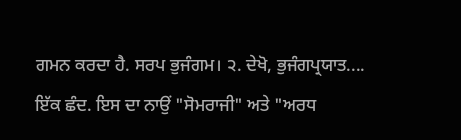ਗਮਨ ਕਰਦਾ ਹੈ. ਸਰਪ ਭੁਜੰਗਮ। ੨. ਦੇਖੋ, ਭੁਜੰਗਪ੍ਰਯਾਤ....
ਇੱਕ ਛੰਦ. ਇਸ ਦਾ ਨਾਉਂ "ਸੋਮਰਾਜੀ" ਅਤੇ "ਅਰਧ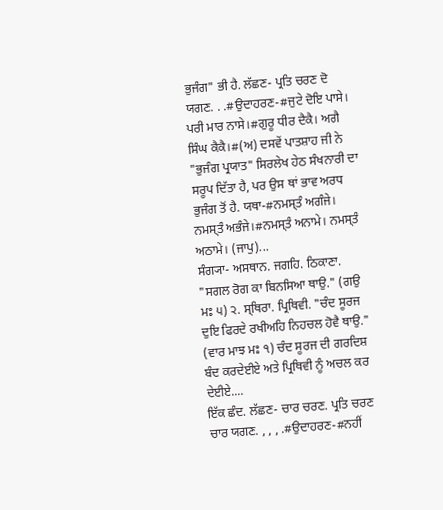ਭੁਜੰਗ" ਭੀ ਹੈ. ਲੱਛਣ- ਪ੍ਰਤਿ ਚਰਣ ਦੋ ਯਗਣ. . .#ਉਦਾਹਰਣ-#ਜੁਟੇ ਦੋਇ ਪਾਸੇ। ਪਰੀ ਮਾਰ ਨਾਸੇ।#ਗੁਰੂ ਧੀਰ ਦੈਕੈ। ਅਗੈ ਸਿੰਘ ਕੈਕੈ।#(ਅ) ਦਸਵੇਂ ਪਾਤਸ਼ਾਹ ਜੀ ਨੇ "ਭੁਜੰਗ ਪ੍ਰਯਾਤ" ਸਿਰਲੇਖ ਹੇਠ ਸੰਖਨਾਰੀ ਦਾ ਸਰੂਪ ਦਿੱਤਾ ਹੈ, ਪਰ ਉਸ ਥਾਂ ਭਾਵ ਅਰਧ ਭੁਜੰਗ ਤੋਂ ਹੈ. ਯਥਾ-#ਨਮਸ੍ਤੰ ਅਗੰਜੇ। ਨਮਸ੍ਤੰ ਅਭੰਜੇ।#ਨਮਸ੍ਤੰ ਅਨਾਮੇ। ਨਮਸ੍ਤੰ ਅਠਾਮੇ। (ਜਾਪੁ)...
ਸੰਗ੍ਯਾ- ਅਸਥਾਨ. ਜਗਹਿ. ਠਿਕਾਣਾ. "ਸਗਲ ਰੋਗ ਕਾ ਬਿਨਸਿਆ ਥਾਉ." (ਗਉ ਮਃ ੫) ੨. ਸ੍ਥਿਰਾ. ਪ੍ਰਿਥਿਵੀ. "ਚੰਦ ਸੂਰਜ ਦੁਇ ਫਿਰਦੇ ਰਖੀਅਹਿ ਨਿਹਚਲ ਹੋਵੈ ਥਾਉ." (ਵਾਰ ਮਾਝ ਮਃ ੧) ਚੰਦ ਸੂਰਜ ਦੀ ਗਰਦਿਸ਼ ਬੰਦ ਕਰਦੇਈਏ ਅਤੇ ਪ੍ਰਿਥਿਵੀ ਨੂੰ ਅਚਲ ਕਰ ਦੇਈਏ....
ਇੱਕ ਛੰਦ. ਲੱਛਣ- ਚਾਰ ਚਰਣ. ਪ੍ਰਤਿ ਚਰਣ ਚਾਰ ਯਗਣ. , , , .#ਉਦਾਹਰਣ-#ਨਹੀਂ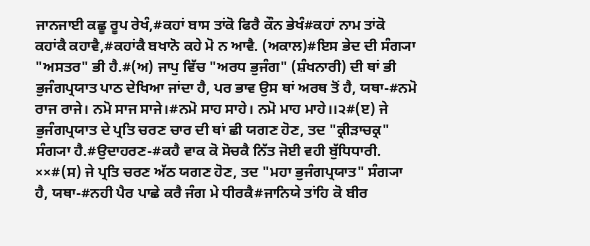ਜਾਨਜਾਈ ਕਛੂ ਰੂਪ ਰੇਖੰ,#ਕਹਾਂ ਬਾਸ ਤਾਂਕੋ ਫਿਰੈ ਕੌਨ ਭੇਖੰ#ਕਹਾਂ ਨਾਮ ਤਾਂਕੋ ਕਹਾਂਕੈ ਕਹਾਵੈ,#ਕਹਾਂਕੈ ਬਖਾਨੋ ਕਹੇ ਮੋ ਨ ਆਵੈ. (ਅਕਾਲ)#ਇਸ ਭੇਦ ਦੀ ਸੰਗ੍ਯਾ "ਅਸਤਰ" ਭੀ ਹੈ.#(ਅ) ਜਾਪੁ ਵਿੱਚ "ਅਰਧ ਭੁਜੰਗ" (ਸ਼ੰਖਨਾਰੀ) ਦੀ ਥਾਂ ਭੀ ਭੁਜੰਗਪ੍ਰਯਾਤ ਪਾਠ ਦੇਖਿਆ ਜਾਂਦਾ ਹੈ, ਪਰ ਭਾਵ ਉਸ ਥਾਂ ਅਰਥ ਤੋਂ ਹੈ, ਯਥਾ-#ਨਮੋ ਰਾਜ ਰਾਜੇ। ਨਮੋ ਸਾਜ ਸਾਜੇ।#ਨਮੋ ਸਾਹ ਸਾਹੇ। ਨਮੋ ਮਾਹ ਮਾਹੇ।।੨#(ੲ) ਜੇ ਭੁਜੰਗਪ੍ਰਯਾਤ ਦੇ ਪ੍ਰਤਿ ਚਰਣ ਚਾਰ ਦੀ ਥਾਂ ਛੀ ਯਗਣ ਹੋਣ, ਤਦ "ਕ੍ਰੀੜਾਚਕ੍ਰ" ਸੰਗ੍ਯਾ ਹੈ.#ਉਦਾਹਰਣ-#ਕਹੈ ਵਾਕ ਕੋ ਸੋਚਕੈ ਨਿੱਤ ਜੋਈ ਵਹੀ ਬੁੱਧਿਧਾਰੀ. ××#(ਸ) ਜੇ ਪ੍ਰਤਿ ਚਰਣ ਅੱਠ ਯਗਣ ਹੋਣ, ਤਦ "ਮਹਾ ਭੁਜੰਗਪ੍ਰਯਾਤ" ਸੰਗ੍ਯਾ ਹੈ, ਯਥਾ-#ਨਹੀ ਪੈਰ ਪਾਛੇ ਕਰੈ ਜੰਗ ਮੇ ਧੀਰਕੈ#ਜਾਨਿਯੇ ਤਾਂਹਿ ਕੋ ਬੀਰ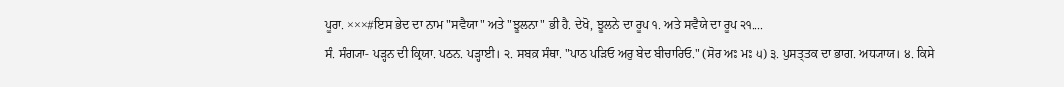ਪੂਰਾ. ×××#ਇਸ ਭੇਦ ਦਾ ਨਾਮ "ਸਵੈਯਾ" ਅਤੇ "ਝੂਲਨਾ" ਭੀ ਹੈ. ਦੇਖੋ, ਝੂਲਨੇ ਦਾ ਰੂਪ ੧. ਅਤੇ ਸਵੈਯੇ ਦਾ ਰੂਪ ੨੧....
ਸੰ. ਸੰਗ੍ਯਾ- ਪੜ੍ਹਨ ਦੀ ਕ੍ਰਿਯਾ. ਪਠਨ. ਪੜ੍ਹਾਈ। ੨. ਸਬਕ਼ ਸੰਥਾ. "ਪਾਠ ਪੜਿਓ ਅਰੁ ਬੇਦ ਬੀਚਾਰਿਓ." (ਸੋਰ ਅਃ ਮਃ ੫) ੩. ਪੁਸਤ੍ਤਕ ਦਾ ਭਾਗ. ਅਧ੍ਯਾਯ। ੪. ਕਿਸੇ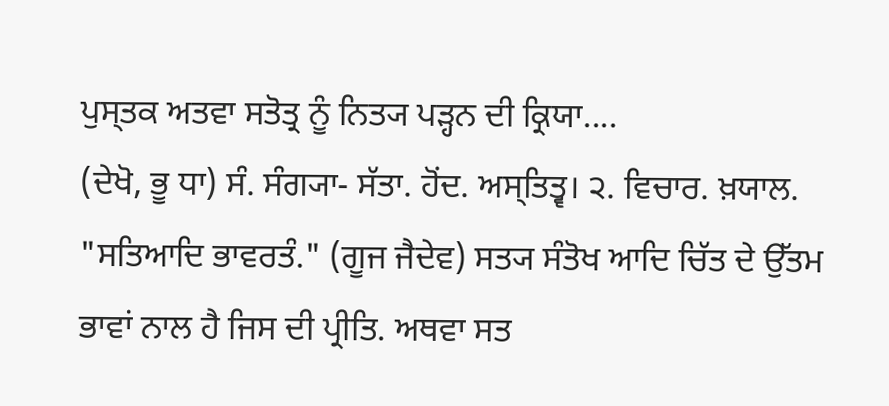ਪੁਸ੍ਤਕ ਅਤਵਾ ਸਤੋਤ੍ਰ ਨੂੰ ਨਿਤ੍ਯ ਪੜ੍ਹਨ ਦੀ ਕ੍ਰਿਯਾ....
(ਦੇਖੋ, ਭੂ ਧਾ) ਸੰ. ਸੰਗ੍ਯਾ- ਸੱਤਾ. ਹੋਂਦ. ਅਸ੍ਤਿਤ੍ਵ। ੨. ਵਿਚਾਰ. ਖ਼ਯਾਲ. "ਸਤਿਆਦਿ ਭਾਵਰਤੰ." (ਗੂਜ ਜੈਦੇਵ) ਸਤ੍ਯ ਸੰਤੋਖ ਆਦਿ ਚਿੱਤ ਦੇ ਉੱਤਮ ਭਾਵਾਂ ਨਾਲ ਹੈ ਜਿਸ ਦੀ ਪ੍ਰੀਤਿ. ਅਥਵਾ ਸਤ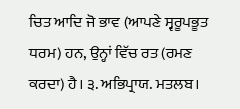ਚਿਤ ਆਦਿ ਜੋ ਭਾਵ (ਆਪਣੇ ਸ੍ਵਰੂਪਭੂਤ ਧਰਮ) ਹਨ, ਉਨ੍ਹਾਂ ਵਿੱਚ ਰਤ (ਰਮਣ ਕਰਦਾ) ਹੈ। ੩. ਅਭਿਪ੍ਰਾਯ. ਮਤਲਬ।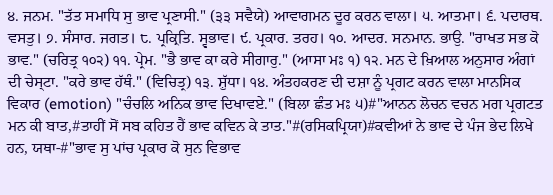੪. ਜਨਮ. "ਤੱਤ ਸਮਾਧਿ ਸੁ ਭਾਵ ਪ੍ਰਣਾਸੀ." (੩੩ ਸਵੈਯੇ) ਆਵਾਗਮਨ ਦੂਰ ਕਰਨ ਵਾਲਾ। ੫. ਆਤਮਾ। ੬. ਪਦਾਰਥ. ਵਸਤੁ। ੭. ਸੰਸਾਰ. ਜਗਤ। ੮. ਪ੍ਰਕ੍ਰਿਤਿ. ਸ੍ਵਭਾਵ। ੯. ਪ੍ਰਕਾਰ. ਤਰਹ। ੧੦. ਆਦਰ. ਸਨਮਾਨ. ਭਾਉ. "ਰਾਖਤ ਸਭ ਕੋ ਭਾਵ." (ਚਰਿਤ੍ਰ ੧੦੨) ੧੧. ਪ੍ਰੇਮ. "ਭੈ ਭਾਵ ਕਾ ਕਰੇ ਸੀਗਾਰੁ." (ਆਸਾ ਮਃ ੧) ੧੨. ਮਨ ਦੇ ਖ਼ਿਆਲ ਅਨੁਸਾਰ ਅੰਗਾਂ ਦੀ ਚੇਸ੍ਟਾ. "ਕਰੇ ਭਾਵ ਹੱਥੰ." (ਵਿਚਿਤ੍ਰ) ੧੩. ਸ਼ੁੱਧਾ। ੧੪. ਅੰਤਹਕਰਣ ਦੀ ਦਸ਼ਾ ਨੂੰ ਪ੍ਰਗਟ ਕਰਨ ਵਾਲਾ ਮਾਨਸਿਕ ਵਿਕਾਰ (emotion) "ਚੰਚਲਿ ਅਨਿਕ ਭਾਵ ਦਿਖਾਵਏ." (ਬਿਲਾ ਛੰਤ ਮਃ ੫)#"ਆਨਨ ਲੋਚਨ ਵਚਨ ਮਗ ਪ੍ਰਗਟਤ ਮਨ ਕੀ ਬਾਤ,#ਤਾਹੀਂ ਸੋਂ ਸਬ ਕਹਿਤ ਹੈਂ ਭਾਵ ਕਵਿਨ ਕੇ ਤਾਤ."#(ਰਸਿਕਪ੍ਰਿਯਾ)#ਕਵੀਆਂ ਨੇ ਭਾਵ ਦੇ ਪੰਜ ਭੇਦ ਲਿਖੇ ਹਨ, ਯਥਾ-#"ਭਾਵ ਸੁ ਪਾਂਚ ਪ੍ਰਕਾਰ ਕੋ ਸੁਨ ਵਿਭਾਵ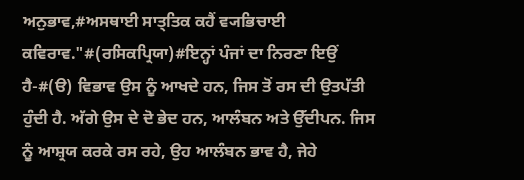ਅਨੁਭਾਵ,#ਅਸਥਾਈ ਸਾਤ੍ਤਿਕ ਕਹੈਂ ਵ੍ਯਭਿਚਾਈ ਕਵਿਰਾਵ."#(ਰਸਿਕਪ੍ਰਿਯਾ)#ਇਨ੍ਹਾਂ ਪੰਜਾਂ ਦਾ ਨਿਰਣਾ ਇਉਂ ਹੈ-#(ੳ) ਵਿਭਾਵ ਉਸ ਨੂੰ ਆਖਦੇ ਹਨ, ਜਿਸ ਤੋਂ ਰਸ ਦੀ ਉਤਪੱਤੀ ਹੁੰਦੀ ਹੈ. ਅੱਗੇ ਉਸ ਦੇ ਦੋ ਭੇਦ ਹਨ, ਆਲੰਬਨ ਅਤੇ ਉੱਦੀਪਨ. ਜਿਸ ਨੂੰ ਆਸ਼੍ਰਯ ਕਰਕੇ ਰਸ ਰਹੇ, ਉਹ ਆਲੰਬਨ ਭਾਵ ਹੈ, ਜੇਹੇ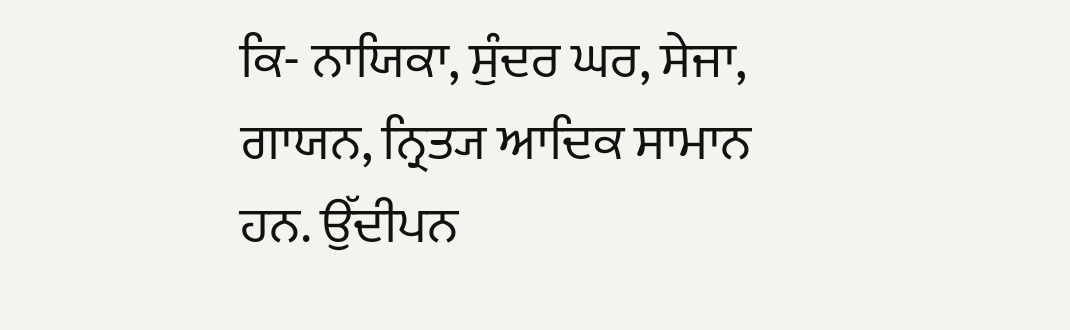ਕਿ- ਨਾਯਿਕਾ, ਸੁੰਦਰ ਘਰ, ਸੇਜਾ, ਗਾਯਨ, ਨ੍ਰਿਤ੍ਯ ਆਦਿਕ ਸਾਮਾਨ ਹਨ. ਉੱਦੀਪਨ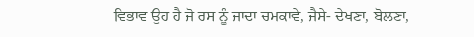ਵਿਭਾਵ ਉਹ ਹੈ ਜੋ ਰਸ ਨੂੰ ਜਾਦਾ ਚਮਕਾਵੇ, ਜੈਸੇ- ਦੇਖਣਾ, ਬੋਲਣਾ,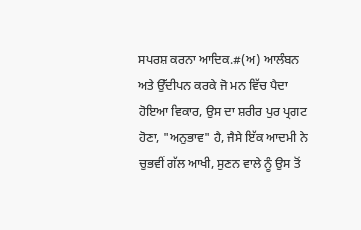ਸਪਰਸ਼ ਕਰਨਾ ਆਦਿਕ.#(ਅ) ਆਲੰਬਨ ਅਤੇ ਉੱਦੀਪਨ ਕਰਕੇ ਜੋ ਮਨ ਵਿੱਚ ਪੈਦਾ ਹੋਇਆ ਵਿਕਾਰ, ਉਸ ਦਾ ਸ਼ਰੀਰ ਪੁਰ ਪ੍ਰਗਟ ਹੋਣਾ, "ਅਨੁਭਾਵ" ਹੈ, ਜੈਸੇ ਇੱਕ ਆਦਮੀ ਨੇ ਚੁਭਵੀਂ ਗੱਲ ਆਖੀ, ਸੁਣਨ ਵਾਲੇ ਨੂੰ ਉਸ ਤੋਂ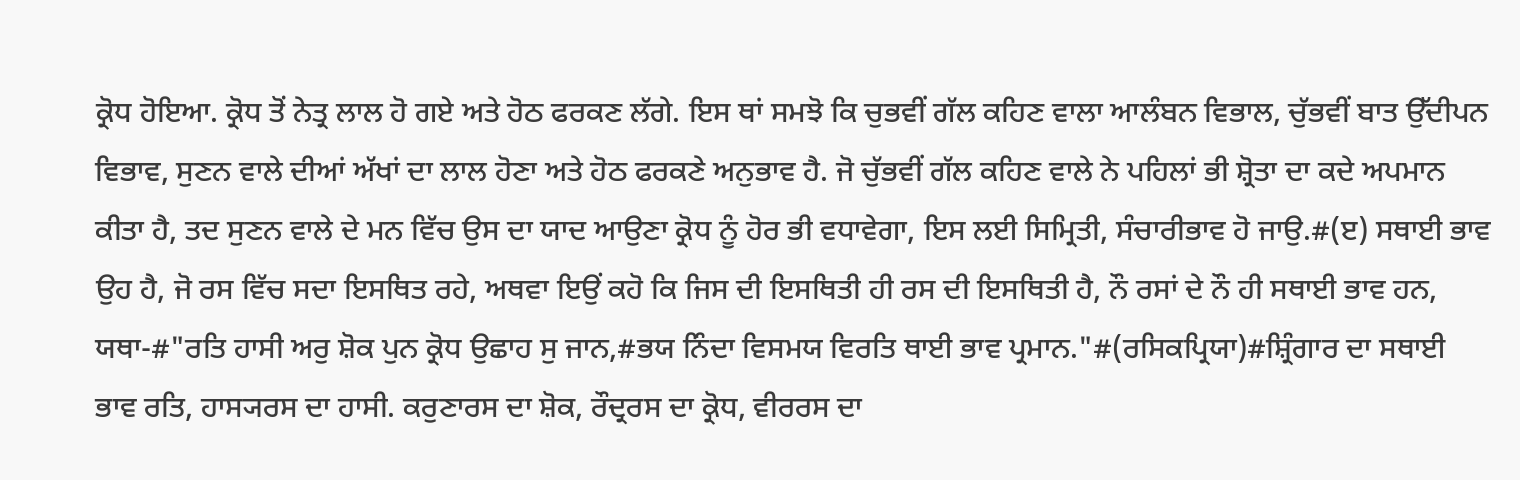ਕ੍ਰੋਧ ਹੋਇਆ. ਕ੍ਰੋਧ ਤੋਂ ਨੇਤ੍ਰ ਲਾਲ ਹੋ ਗਏ ਅਤੇ ਹੋਠ ਫਰਕਣ ਲੱਗੇ. ਇਸ ਥਾਂ ਸਮਝੋ ਕਿ ਚੁਭਵੀਂ ਗੱਲ ਕਹਿਣ ਵਾਲਾ ਆਲੰਬਨ ਵਿਭਾਲ, ਚੁੱਭਵੀਂ ਬਾਤ ਉੱਦੀਪਨ ਵਿਭਾਵ, ਸੁਣਨ ਵਾਲੇ ਦੀਆਂ ਅੱਖਾਂ ਦਾ ਲਾਲ ਹੋਣਾ ਅਤੇ ਹੋਠ ਫਰਕਣੇ ਅਨੁਭਾਵ ਹੈ. ਜੋ ਚੁੱਭਵੀਂ ਗੱਲ ਕਹਿਣ ਵਾਲੇ ਨੇ ਪਹਿਲਾਂ ਭੀ ਸ਼੍ਰੋਤਾ ਦਾ ਕਦੇ ਅਪਮਾਨ ਕੀਤਾ ਹੈ, ਤਦ ਸੁਣਨ ਵਾਲੇ ਦੇ ਮਨ ਵਿੱਚ ਉਸ ਦਾ ਯਾਦ ਆਉਣਾ ਕ੍ਰੋਧ ਨੂੰ ਹੋਰ ਭੀ ਵਧਾਵੇਗਾ, ਇਸ ਲਈ ਸਿਮ੍ਰਿਤੀ, ਸੰਚਾਰੀਭਾਵ ਹੋ ਜਾਉ.#(ੲ) ਸਥਾਈ ਭਾਵ ਉਹ ਹੈ, ਜੋ ਰਸ ਵਿੱਚ ਸਦਾ ਇਸਥਿਤ ਰਹੇ, ਅਥਵਾ ਇਉਂ ਕਹੋ ਕਿ ਜਿਸ ਦੀ ਇਸਥਿਤੀ ਹੀ ਰਸ ਦੀ ਇਸਥਿਤੀ ਹੈ, ਨੌ ਰਸਾਂ ਦੇ ਨੌ ਹੀ ਸਥਾਈ ਭਾਵ ਹਨ, ਯਥਾ-#"ਰਤਿ ਹਾਸੀ ਅਰੁ ਸ਼ੋਕ ਪੁਨ ਕ੍ਰੋਧ ਉਛਾਹ ਸੁ ਜਾਨ,#ਭਯ ਨਿੰਦਾ ਵਿਸਮਯ ਵਿਰਤਿ ਥਾਈ ਭਾਵ ਪ੍ਰਮਾਨ."#(ਰਸਿਕਪ੍ਰਿਯਾ)#ਸ਼੍ਰਿੰਗਾਰ ਦਾ ਸਥਾਈ ਭਾਵ ਰਤਿ, ਹਾਸ੍ਯਰਸ ਦਾ ਹਾਸੀ. ਕਰੁਣਾਰਸ ਦਾ ਸ਼ੋਕ, ਰੌਦ੍ਰਰਸ ਦਾ ਕ੍ਰੋਧ, ਵੀਰਰਸ ਦਾ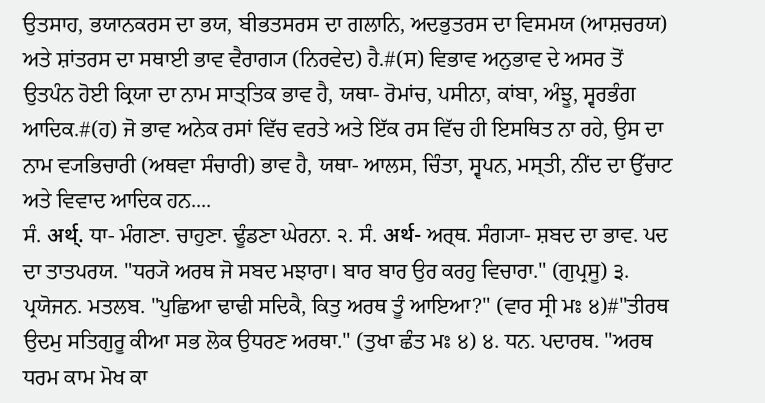ਉਤਸਾਹ, ਭਯਾਨਕਰਸ ਦਾ ਭਯ, ਬੀਭਤਸਰਸ ਦਾ ਗਲਾਨਿ, ਅਦਭੁਤਰਸ ਦਾ ਵਿਸਮਯ (ਆਸ਼ਚਰਯ) ਅਤੇ ਸ਼ਾਂਤਰਸ ਦਾ ਸਥਾਈ ਭਾਵ ਵੈਰਾਗ੍ਯ (ਨਿਰਵੇਦ) ਹੈ.#(ਸ) ਵਿਭਾਵ ਅਨੁਭਾਵ ਦੇ ਅਸਰ ਤੋਂ ਉਤਪੰਨ ਹੋਈ ਕ੍ਰਿਯਾ ਦਾ ਨਾਮ ਸਾਤ੍ਤਿਕ ਭਾਵ ਹੈ, ਯਥਾ- ਰੋਮਾਂਚ, ਪਸੀਨਾ, ਕਾਂਬਾ, ਅੰਝੂ, ਸ੍ਵਰਭੰਗ ਆਦਿਕ.#(ਹ) ਜੋ ਭਾਵ ਅਨੇਕ ਰਸਾਂ ਵਿੱਚ ਵਰਤੇ ਅਤੇ ਇੱਕ ਰਸ ਵਿੱਚ ਹੀ ਇਸਥਿਤ ਨਾ ਰਹੇ, ਉਸ ਦਾ ਨਾਮ ਵ੍ਯਭਿਚਾਰੀ (ਅਥਵਾ ਸੰਚਾਰੀ) ਭਾਵ ਹੈ, ਯਥਾ- ਆਲਸ, ਚਿੰਤਾ, ਸ੍ਵਪਨ, ਮਸ੍ਤੀ, ਨੀਂਦ ਦਾ ਉੱਚਾਟ ਅਤੇ ਵਿਵਾਦ ਆਦਿਕ ਹਨ....
ਸੰ. अर्थ्. ਧਾ- ਮੰਗਣਾ. ਚਾਹੁਣਾ. ਢੂੰਡਣਾ ਘੇਰਨਾ. ੨. ਸੰ. अर्थ- ਅਰ੍ਥ. ਸੰਗ੍ਯਾ- ਸ਼ਬਦ ਦਾ ਭਾਵ. ਪਦ ਦਾ ਤਾਤਪਰਯ. "ਧਰ੍ਯੋ ਅਰਥ ਜੋ ਸਬਦ ਮਝਾਰਾ। ਬਾਰ ਬਾਰ ਉਰ ਕਰਹੁ ਵਿਚਾਰਾ." (ਗੁਪ੍ਰਸੂ) ੩. ਪ੍ਰਯੋਜਨ. ਮਤਲਬ. "ਪੁਛਿਆ ਢਾਢੀ ਸਦਿਕੈ, ਕਿਤੁ ਅਰਥ ਤੂੰ ਆਇਆ?" (ਵਾਰ ਸ੍ਰੀ ਮਃ ੪)#"ਤੀਰਥ ਉਦਮੁ ਸਤਿਗੁਰੂ ਕੀਆ ਸਭ ਲੋਕ ਉਧਰਣ ਅਰਥਾ." (ਤੁਖਾ ਛੰਤ ਮਃ ੪) ੪. ਧਨ. ਪਦਾਰਥ. "ਅਰਥ ਧਰਮ ਕਾਮ ਮੋਖ ਕਾ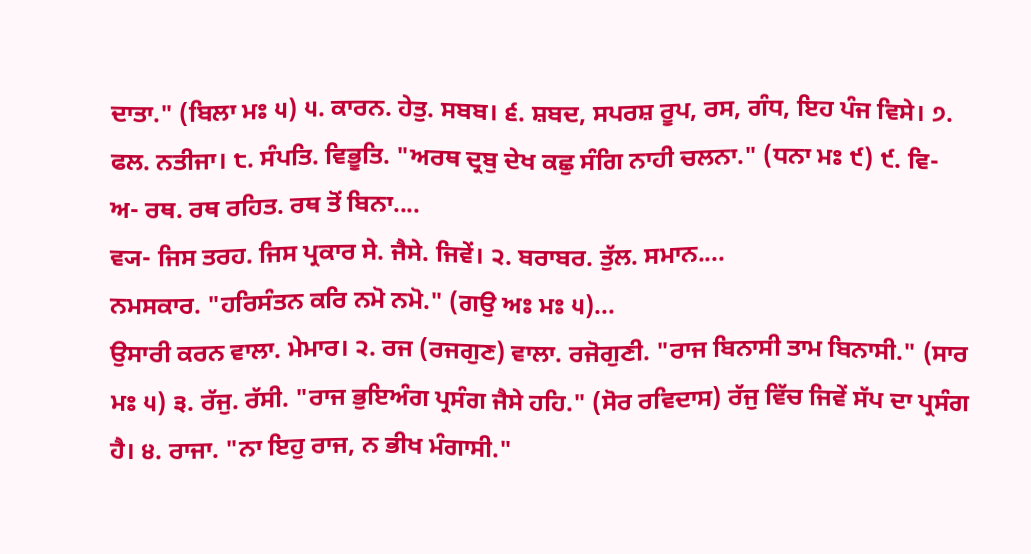ਦਾਤਾ." (ਬਿਲਾ ਮਃ ੫) ੫. ਕਾਰਨ. ਹੇਤੁ. ਸਬਬ। ੬. ਸ਼ਬਦ, ਸਪਰਸ਼ ਰੂਪ, ਰਸ, ਗੰਧ, ਇਹ ਪੰਜ ਵਿਸੇ। ੭. ਫਲ. ਨਤੀਜਾ। ੮. ਸੰਪਤਿ. ਵਿਭੂਤਿ. "ਅਰਥ ਦ੍ਰਬੁ ਦੇਖ ਕਛੁ ਸੰਗਿ ਨਾਹੀ ਚਲਨਾ." (ਧਨਾ ਮਃ ੯) ੯. ਵਿ- ਅ- ਰਥ. ਰਥ ਰਹਿਤ. ਰਥ ਤੋਂ ਬਿਨਾ....
ਵ੍ਯ- ਜਿਸ ਤਰਹ. ਜਿਸ ਪ੍ਰਕਾਰ ਸੇ. ਜੈਸੇ. ਜਿਵੇਂ। ੨. ਬਰਾਬਰ. ਤੁੱਲ. ਸਮਾਨ....
ਨਮਸਕਾਰ. "ਹਰਿਸੰਤਨ ਕਰਿ ਨਮੋ ਨਮੋ." (ਗਉ ਅਃ ਮਃ ੫)...
ਉਸਾਰੀ ਕਰਨ ਵਾਲਾ. ਮੇਮਾਰ। ੨. ਰਜ (ਰਜਗੁਣ) ਵਾਲਾ. ਰਜੋਗੁਣੀ. "ਰਾਜ ਬਿਨਾਸੀ ਤਾਮ ਬਿਨਾਸੀ." (ਸਾਰ ਮਃ ੫) ੩. ਰੱਜੁ. ਰੱਸੀ. "ਰਾਜ ਭੁਇਅੰਗ ਪ੍ਰਸੰਗ ਜੈਸੇ ਹਹਿ." (ਸੋਰ ਰਵਿਦਾਸ) ਰੱਜੁ ਵਿੱਚ ਜਿਵੇਂ ਸੱਪ ਦਾ ਪ੍ਰਸੰਗ ਹੈ। ੪. ਰਾਜਾ. "ਨਾ ਇਹੁ ਰਾਜ, ਨ ਭੀਖ ਮੰਗਾਸੀ."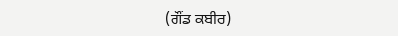(ਗੌਂਡ ਕਬੀਰ)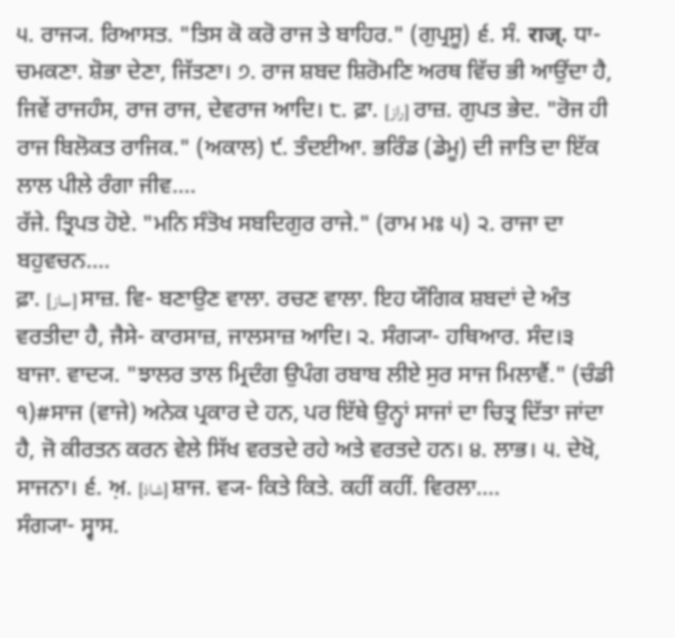੫. ਰਾਜ੍ਯ. ਰਿਆਸਤ. "ਤਿਸ ਕੋ ਕਰੋ ਰਾਜ ਤੇ ਬਾਹਿਰ." (ਗੁਪ੍ਰਸੂ) ੬. ਸੰ. राज्. ਧਾ- ਚਮਕਣਾ. ਸ਼ੋਭਾ ਦੇਣਾ, ਜਿੱਤਣਾ। ੭. ਰਾਜ ਸ਼ਬਦ ਸ਼ਿਰੋਮਣਿ ਅਰਥ ਵਿੱਚ ਭੀ ਆਉਂਦਾ ਹੈ, ਜਿਵੇਂ ਰਾਜਹੰਸ, ਰਾਜ ਰਾਜ, ਦੇਵਰਾਜ ਆਦਿ। ੮. ਫ਼ਾ. [راز] ਰਾਜ਼. ਗੁਪਤ ਭੇਦ. "ਰੋਜ ਹੀ ਰਾਜ ਬਿਲੋਕਤ ਰਾਜਿਕ." (ਅਕਾਲ) ੯. ਤੰਦਈਆ. ਭਰਿੰਡ (ਡੇਮੂ) ਦੀ ਜਾਤਿ ਦਾ ਇੱਕ ਲਾਲ ਪੀਲੇ ਰੰਗਾ ਜੀਵ....
ਰੱਜੇ. ਤ੍ਰਿਪਤ ਹੋਏ. "ਮਨਿ ਸੰਤੋਖ ਸਬਦਿਗੁਰ ਰਾਜੇ." (ਰਾਮ ਮਃ ੫) ੨. ਰਾਜਾ ਦਾ ਬਹੁਵਚਨ....
ਫ਼ਾ. [ساز] ਸਾਜ਼. ਵਿ- ਬਣਾਉਣ ਵਾਲਾ. ਰਚਣ ਵਾਲਾ. ਇਹ ਯੌਗਿਕ ਸ਼ਬਦਾਂ ਦੇ ਅੰਤ ਵਰਤੀਦਾ ਹੈ, ਜੈਸੇ- ਕਾਰਸਾਜ਼, ਜਾਲਸਾਜ਼ ਆਦਿ। ੨. ਸੰਗ੍ਯਾ- ਹਥਿਆਰ. ਸੰਦ।੩ ਬਾਜਾ. ਵਾਦ੍ਯ. "ਝਾਲਰ ਤਾਲ ਮ੍ਰਿਦੰਗ ਉਪੰਗ ਰਬਾਬ ਲੀਏ ਸੁਰ ਸਾਜ ਮਿਲਾਵੈਂ." (ਚੰਡੀ ੧)#ਸਾਜ (ਵਾਜੇ) ਅਨੇਕ ਪ੍ਰਕਾਰ ਦੇ ਹਨ, ਪਰ ਇੱਥੇ ਉਨ੍ਹਾਂ ਸਾਜਾਂ ਦਾ ਚਿਤ੍ਰ ਦਿੱਤਾ ਜਾਂਦਾ ਹੈ, ਜੋ ਕੀਰਤਨ ਕਰਨ ਵੇਲੇ ਸਿੱਖ ਵਰਤਦੇ ਰਹੇ ਅਤੇ ਵਰਤਦੇ ਹਨ। ੪. ਲਾਭ। ੫. ਦੇਖੋ, ਸਾਜਨਾ। ੬. ਅ਼. [شاذ] ਸ਼ਾਜ. ਵ੍ਯ- ਕਿਤੇ ਕਿਤੇ. ਕਹੀਂ ਕਹੀਂ. ਵਿਰਲਾ....
ਸੰਗ੍ਯਾ- ਸ੍ਵਾਸ.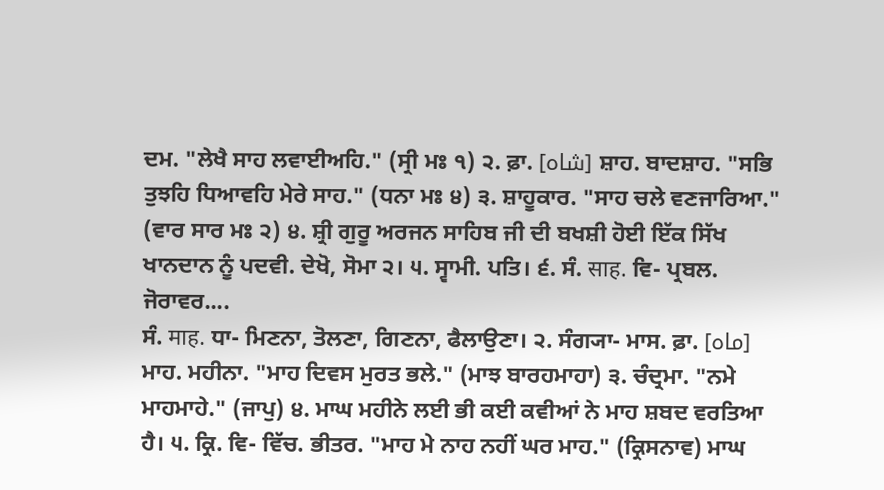ਦਮ. "ਲੇਖੈ ਸਾਹ ਲਵਾਈਅਹਿ." (ਸ੍ਰੀ ਮਃ ੧) ੨. ਫ਼ਾ. [شاہ] ਸ਼ਾਹ. ਬਾਦਸ਼ਾਹ. "ਸਭਿ ਤੁਝਹਿ ਧਿਆਵਹਿ ਮੇਰੇ ਸਾਹ." (ਧਨਾ ਮਃ ੪) ੩. ਸ਼ਾਹੂਕਾਰ. "ਸਾਹ ਚਲੇ ਵਣਜਾਰਿਆ." (ਵਾਰ ਸਾਰ ਮਃ ੨) ੪. ਸ਼੍ਰੀ ਗੁਰੂ ਅਰਜਨ ਸਾਹਿਬ ਜੀ ਦੀ ਬਖਸ਼ੀ ਹੋਈ ਇੱਕ ਸਿੱਖ ਖਾਨਦਾਨ ਨੂੰ ਪਦਵੀ. ਦੇਖੋ, ਸੋਮਾ ੨। ੫. ਸ੍ਵਾਮੀ. ਪਤਿ। ੬. ਸੰ. साह. ਵਿ- ਪ੍ਰਬਲ. ਜੋਰਾਵਰ....
ਸੰ. माह. ਧਾ- ਮਿਣਨਾ, ਤੋਲਣਾ, ਗਿਣਨਾ, ਫੈਲਾਉਣਾ। ੨. ਸੰਗ੍ਯਾ- ਮਾਸ. ਫ਼ਾ. [ماہ] ਮਾਹ. ਮਹੀਨਾ. "ਮਾਹ ਦਿਵਸ ਮੁਰਤ ਭਲੇ." (ਮਾਝ ਬਾਰਹਮਾਹਾ) ੩. ਚੰਦ੍ਰਮਾ. "ਨਮੇ ਮਾਹਮਾਹੇ." (ਜਾਪੁ) ੪. ਮਾਘ ਮਹੀਨੇ ਲਈ ਭੀ ਕਈ ਕਵੀਆਂ ਨੇ ਮਾਹ ਸ਼ਬਦ ਵਰਤਿਆ ਹੈ। ੫. ਕ੍ਰਿ. ਵਿ- ਵਿੱਚ. ਭੀਤਰ. "ਮਾਹ ਮੇ ਨਾਹ ਨਹੀਂ ਘਰ ਮਾਹ." (ਕ੍ਰਿਸਨਾਵ) ਮਾਘ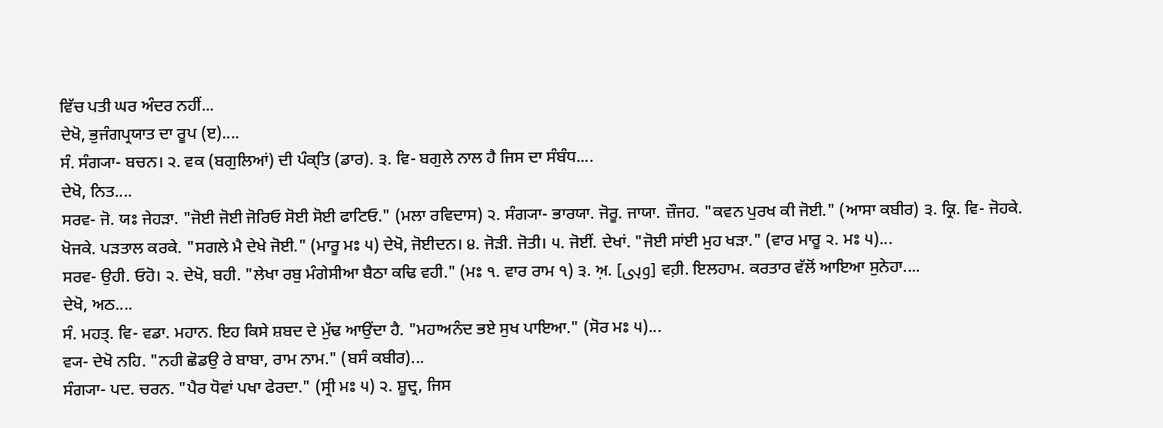ਵਿੱਚ ਪਤੀ ਘਰ ਅੰਦਰ ਨਹੀਂ...
ਦੇਖੋ, ਭੁਜੰਗਪ੍ਰਯਾਤ ਦਾ ਰੂਪ (ੲ)....
ਸੰ. ਸੰਗ੍ਯਾ- ਬਚਨ। ੨. ਵਕ (ਬਗੁਲਿਆਂ) ਦੀ ਪੰਕ੍ਤਿ (ਡਾਰ). ੩. ਵਿ- ਬਗੁਲੇ ਨਾਲ ਹੈ ਜਿਸ ਦਾ ਸੰਬੰਧ....
ਦੇਖੋ, ਨਿਤ....
ਸਰਵ- ਜੋ. ਯਃ ਜੇਹੜਾ. "ਜੋਈ ਜੋਈ ਜੋਰਿਓ ਸੋਈ ਸੋਈ ਫਾਟਿਓ." (ਮਲਾ ਰਵਿਦਾਸ) ੨. ਸੰਗ੍ਯਾ- ਭਾਰਯਾ. ਜੋਰੂ. ਜਾਯਾ. ਜ਼ੌਜਹ. "ਕਵਨ ਪੁਰਖ ਕੀ ਜੋਈ." (ਆਸਾ ਕਬੀਰ) ੩. ਕ੍ਰਿ. ਵਿ- ਜੋਹਕੇ. ਖੋਜਕੇ. ਪੜਤਾਲ ਕਰਕੇ. "ਸਗਲੇ ਮੈ ਦੇਖੇ ਜੋਈ." (ਮਾਰੂ ਮਃ ੫) ਦੇਖੋ, ਜੋਈਦਨ। ੪. ਜੋੜੀ. ਜੋਤੀ। ੫. ਜੋਈਂ. ਦੇਖਾਂ. "ਜੋਈ ਸਾਂਈ ਮੁਹ ਖੜਾ." (ਵਾਰ ਮਾਰੂ ੨. ਮਃ ੫)...
ਸਰਵ- ਉਹੀ. ਓਹੋ। ੨. ਦੇਖੋ, ਬਹੀ. "ਲੇਖਾ ਰਬੁ ਮੰਗੇਸੀਆ ਬੈਠਾ ਕਢਿ ਵਹੀ." (ਮਃ ੧. ਵਾਰ ਰਾਮ ੧) ੩. ਅ਼. [وہی] ਵਹ਼ੀ. ਇਲਹਾਮ. ਕਰਤਾਰ ਵੱਲੋਂ ਆਇਆ ਸੁਨੇਹਾ....
ਦੇਖੋ, ਅਠ....
ਸੰ. ਮਹਤ੍. ਵਿ- ਵਡਾ. ਮਹਾਨ. ਇਹ ਕਿਸੇ ਸ਼ਬਦ ਦੇ ਮੁੱਢ ਆਉਂਦਾ ਹੈ. "ਮਹਾਅਨੰਦ ਭਏ ਸੁਖ ਪਾਇਆ." (ਸੋਰ ਮਃ ੫)...
ਵ੍ਯ- ਦੇਖੋ ਨਹਿ. "ਨਹੀ ਛੋਡਉ ਰੇ ਬਾਬਾ, ਰਾਮ ਨਾਮ." (ਬਸੰ ਕਬੀਰ)...
ਸੰਗ੍ਯਾ- ਪਦ. ਚਰਨ. "ਪੈਰ ਧੋਵਾਂ ਪਖਾ ਫੇਰਦਾ." (ਸ੍ਰੀ ਮਃ ੫) ੨. ਸ਼ੂਦ੍ਰ, ਜਿਸ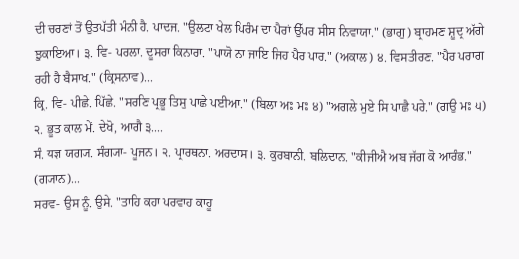ਦੀ ਚਰਣਾਂ ਤੋਂ ਉਤਪੱਤੀ ਮੰਨੀ ਹੈ. ਪਾਦਜ. "ਉਲਟਾ ਖੇਲ ਪਿਰੰਮ ਦਾ ਪੈਰਾਂ ਉੱਪਰ ਸੀਸ ਨਿਵਾਯਾ." (ਭਾਗੁ) ਬ੍ਰਾਹਮਣ ਸ਼ੂਦ੍ਰ ਅੱਗੇ ਝੁਕਾਇਆ। ੩. ਵਿ- ਪਰਲਾ. ਦੂਸਰਾ ਕਿਨਾਰਾ. "ਪਾਯੋ ਨਾ ਜਾਇ ਜਿਹ ਪੈਰ ਪਾਰ." (ਅਕਾਲ) ੪. ਵਿਸਤੀਰਣ. "ਪੈਰ ਪਰਾਗ ਰਹੀ ਹੈ ਬੈਸਾਖ." (ਕ੍ਰਿਸਨਾਵ)...
ਕ੍ਰਿ. ਵਿ- ਪੀਛੇ. ਪਿੱਛੇ. "ਸਰਣਿ ਪ੍ਰਭੂ ਤਿਸੁ ਪਾਛੇ ਪਈਆ." (ਬਿਲਾ ਅਃ ਮਃ ੪) "ਅਗਲੇ ਮੁਏ ਸਿ ਪਾਛੈ ਪਰੇ." (ਗਉ ਮਃ ੫) ੨. ਭੂਤ ਕਾਲ ਮੇਂ. ਦੇਖੋ, ਆਗੈ ੩....
ਸੰ. यज्ञ ਯਗ੍ਯ. ਸੰਗ੍ਯਾ- ਪੂਜਨ। ੨. ਪ੍ਰਾਰਥਨਾ. ਅਰਦਾਸ। ੩. ਕੁਰਬਾਨੀ. ਬਲਿਦਾਨ. "ਕੀਜੀਐ ਅਬ ਜੱਗ ਕੋ ਆਰੰਭ." (ਗ੍ਯਾਨ)...
ਸਰਵ- ਉਸ ਨੂੰ. ਉਸੇ. "ਤਾਹਿ ਕਹਾ ਪਰਵਾਹ ਕਾਹੂ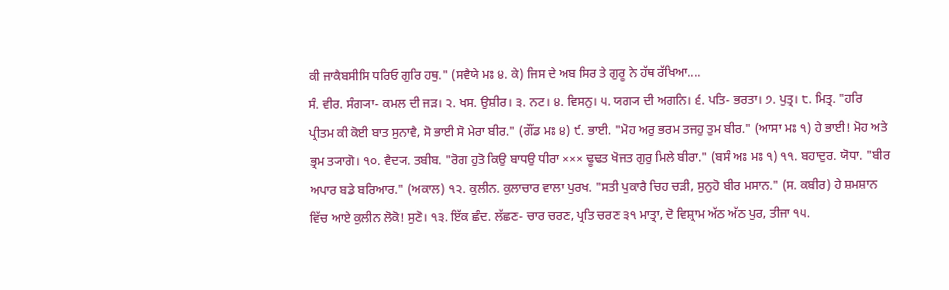ਕੀ ਜਾਕੈਬਸੀਸਿ ਧਰਿਓ ਗੁਰਿ ਹਥੁ." (ਸਵੈਯੇ ਮਃ ੪. ਕੇ) ਜਿਸ ਦੇ ਅਬ ਸਿਰ ਤੇ ਗੁਰੂ ਨੇ ਹੱਥ ਰੱਖਿਆ....
ਸੰ. ਵੀਰ. ਸੰਗ੍ਯਾ- ਕਮਲ ਦੀ ਜੜ। ੨. ਖਸ. ਉਸ਼ੀਰ। ੩. ਨਟ। ੪. ਵਿਸਨੁ। ੫. ਯਗ੍ਯ ਦੀ ਅਗਨਿ। ੬. ਪਤਿ- ਭਰਤਾ। ੭. ਪੁਤ੍ਰ। ੮. ਮਿਤ੍ਰ. "ਹਰਿ ਪ੍ਰੀਤਮ ਕੀ ਕੋਈ ਬਾਤ ਸੁਨਾਵੈ, ਸੋ ਭਾਈ ਸੋ ਮੇਰਾ ਬੀਰ." (ਗੌਂਡ ਮਃ ੪) ੯. ਭਾਈ. "ਮੋਹ ਅਰੁ ਭਰਮ ਤਜਹੁ ਤੁਮ ਬੀਰ." (ਆਸਾ ਮਃ ੧) ਹੇ ਭਾਈ! ਮੋਹ ਅਤੇ ਭ੍ਰਮ ਤ੍ਯਾਗੋ। ੧੦. ਵੈਦ੍ਯ. ਤਬੀਬ. "ਰੋਗ ਹੁਤੋ ਕਿਉ ਬਾਧਉ ਧੀਰਾ ××× ਢੂਢਤ ਖੋਜਤ ਗੁਰੁ ਮਿਲੇ ਬੀਰਾ." (ਬਸੰ ਅਃ ਮਃ ੧) ੧੧. ਬਹਾਦੁਰ. ਯੋਧਾ. "ਬੀਰ ਅਪਾਰ ਬਡੇ ਬਰਿਆਰ." (ਅਕਾਲ) ੧੨. ਕੁਲੀਨ. ਕੁਲਾਚਾਰ ਵਾਲਾ ਪੁਰਖ. "ਸਤੀ ਪੁਕਾਰੈ ਚਿਹ ਚੜੀ, ਸੁਨੁਹੋ ਬੀਰ ਮਸਾਨ." (ਸ. ਕਬੀਰ) ਹੇ ਸ਼ਮਸ਼ਾਨ ਵਿੱਚ ਆਏ ਕੁਲੀਨ ਲੋਕੋ! ਸੁਣੋ। ੧੩. ਇੱਕ ਛੰਦ. ਲੱਛਣ- ਚਾਰ ਚਰਣ, ਪ੍ਰਤਿ ਚਰਣ ੩੧ ਮਾਤ੍ਰਾ, ਦੋ ਵਿਸ਼੍ਰਾਮ ਅੱਠ ਅੱਠ ਪੁਰ, ਤੀਜਾ ੧੫.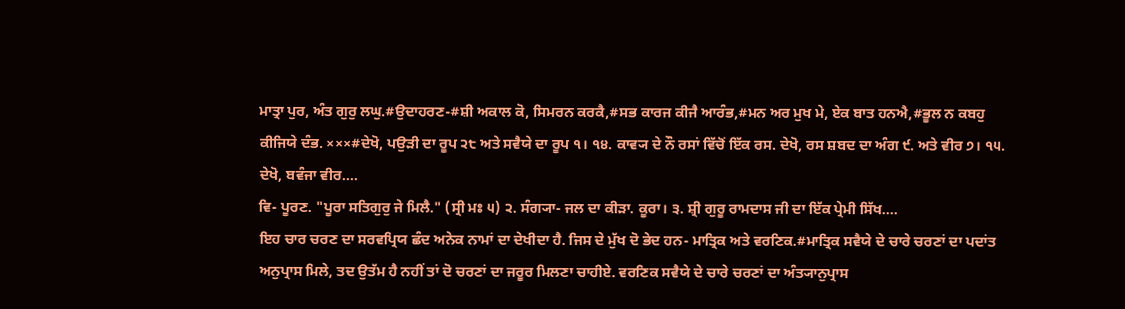ਮਾਤ੍ਰਾ ਪੁਰ, ਅੰਤ ਗੁਰੁ ਲਘੁ.#ਉਦਾਹਰਣ-#ਸ਼ੀ ਅਕਾਲ ਕੋ, ਸਿਮਰਨ ਕਰਕੈ,#ਸਭ ਕਾਰਜ ਕੀਜੈ ਆਰੰਭ,#ਮਨ ਅਰ ਮੁਖ ਮੇ, ਏਕ ਬਾਤ ਹਨਐ,#ਭੂਲ ਨ ਕਬਹੁ ਕੀਜਿਯੇ ਦੰਭ. ×××#ਦੇਖੋ, ਪਉੜੀ ਦਾ ਰੂਪ ੨੮ ਅਤੇ ਸਵੈਯੇ ਦਾ ਰੂਪ ੧। ੧੪. ਕਾਵ੍ਯ ਦੇ ਨੌ ਰਸਾਂ ਵਿੱਚੋਂ ਇੱਕ ਰਸ. ਦੇਖੋ, ਰਸ ਸ਼ਬਦ ਦਾ ਅੰਗ ੯. ਅਤੇ ਵੀਰ ੭। ੧੫. ਦੇਖੋ, ਬਵੰਜਾ ਵੀਰ....
ਵਿ- ਪੂਰਣ. "ਪੂਰਾ ਸਤਿਗੁਰੁ ਜੇ ਮਿਲੈ." (ਸ੍ਰੀ ਮਃ ੫) ੨. ਸੰਗ੍ਯਾ- ਜਲ ਦਾ ਕੀੜਾ. ਕੂਰਾ। ੩. ਸ਼੍ਰੀ ਗੁਰੂ ਰਾਮਦਾਸ ਜੀ ਦਾ ਇੱਕ ਪ੍ਰੇਮੀ ਸਿੱਖ....
ਇਹ ਚਾਰ ਚਰਣ ਦਾ ਸਰਵਪ੍ਰਿਯ ਛੰਦ ਅਨੇਕ ਨਾਮਾਂ ਦਾ ਦੇਖੀਦਾ ਹੈ. ਜਿਸ ਦੇ ਮੁੱਖ ਦੋ ਭੇਦ ਹਨ- ਮਾਤ੍ਰਿਕ ਅਤੇ ਵਰਣਿਕ.#ਮਾਤ੍ਰਿਕ ਸਵੈਯੇ ਦੇ ਚਾਰੇ ਚਰਣਾਂ ਦਾ ਪਦਾਂਤ ਅਨੁਪ੍ਰਾਸ ਮਿਲੇ, ਤਦ ਉਤੱਮ ਹੈ ਨਹੀਂ ਤਾਂ ਦੋ ਚਰਣਾਂ ਦਾ ਜਰੂਰ ਮਿਲਣਾ ਚਾਹੀਏ. ਵਰਣਿਕ ਸਵੈਯੇ ਦੇ ਚਾਰੇ ਚਰਣਾਂ ਦਾ ਅੰਤ੍ਯਾਨੁਪ੍ਰਾਸ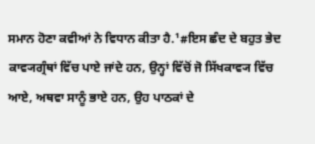ਸਮਾਨ ਹੋਣਾ ਕਵੀਆਂ ਨੇ ਵਿਧਾਨ ਕੀਤਾ ਹੈ.¹#ਇਸ ਛੰਦ ਦੇ ਬਹੁਤ ਭੇਦ ਕਾਵ੍ਯਗ੍ਰੰਥਾਂ ਵਿੱਚ ਪਾਏ ਜਾਂਦੇ ਹਨ, ਉਨ੍ਹਾਂ ਵਿੱਚੋਂ ਜੋ ਸਿੱਖਕਾਵ੍ਯ ਵਿੱਚ ਆਏ, ਅਥਵਾ ਸਾਨੂੰ ਭਾਏ ਹਨ, ਉਹ ਪਾਠਕਾਂ ਦੇ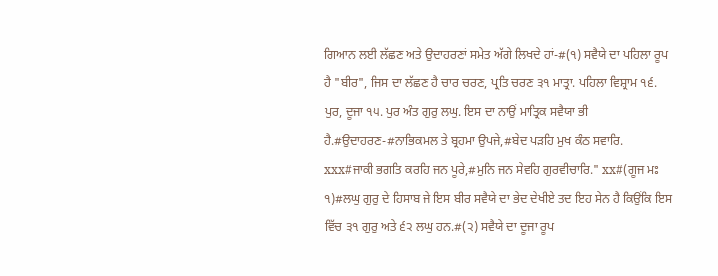ਗਿਆਨ ਲਈ ਲੱਛਣ ਅਤੇ ਉਦਾਹਰਣਾਂ ਸਮੇਤ ਅੱਗੇ ਲਿਖਦੇ ਹਾਂ-#(੧) ਸਵੈਯੇ ਦਾ ਪਹਿਲਾ ਰੂਪ ਹੈ "ਬੀਰ", ਜਿਸ ਦਾ ਲੱਛਣ ਹੈ ਚਾਰ ਚਰਣ, ਪ੍ਰਤਿ ਚਰਣ ੩੧ ਮਾਤ੍ਰਾ. ਪਹਿਲਾ ਵਿਸ਼੍ਰਾਮ ੧੬. ਪੁਰ, ਦੂਜਾ ੧੫. ਪੁਰ ਅੰਤ ਗੁਰੁ ਲਘੁ. ਇਸ ਦਾ ਨਾਉਂ ਮਾਤ੍ਰਿਕ ਸਵੈਯਾ ਭੀ ਹੈ.#ਉਦਾਹਰਣ-#ਨਾਭਿਕਮਲ ਤੇ ਬ੍ਰਹਮਾ ਉਪਜੇ,#ਬੇਦ ਪੜਹਿ ਮੁਖ ਕੰਠ ਸਵਾਰਿ. xxx#ਜਾਕੀ ਭਗਤਿ ਕਰਹਿ ਜਨ ਪੂਰੇ,#ਮੁਨਿ ਜਨ ਸੇਵਹਿ ਗੁਰਵੀਚਾਰਿ." xx#(ਗੂਜ ਮਃ ੧)#ਲਘੁ ਗੁਰੁ ਦੇ ਹਿਸਾਬ ਜੇ ਇਸ ਬੀਰ ਸਵੈਯੇ ਦਾ ਭੇਦ ਦੇਖੀਏ ਤਦ ਇਹ ਸੇਨ ਹੈ ਕਿਉਂਕਿ ਇਸ ਵਿੱਚ ੩੧ ਗੁਰੁ ਅਤੇ ੬੨ ਲਘੁ ਹਨ.#(੨) ਸਵੈਯੇ ਦਾ ਦੂਜਾ ਰੂਪ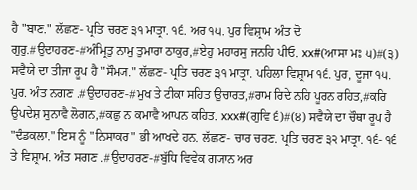ਹੈ "ਬਾਣ." ਲੱਛਣ- ਪ੍ਰਤਿ ਚਰਣ ੩੧ ਮਾਤ੍ਰਾ. ੧੬. ਅਰ ੧੫. ਪੁਰ ਵਿਸ਼੍ਰਾਮ ਅੰਤ ਦੋ ਗੁਰੁ.#ਉਦਾਹਰਣ-#ਅੰਮ੍ਰਿਤੁ ਨਾਮੁ ਤੁਮਾਰਾ ਠਾਕੁਰ,#ਏਹੁ ਮਹਾਰਸੁ ਜਨਹਿ ਪੀਓ. xx#(ਆਸਾ ਮਃ ੫)#(੩) ਸਵੈਯੇ ਦਾ ਤੀਜਾ ਰੂਪ ਹੈ "ਸੌਮ੍ਯ." ਲੱਛਣ- ਪ੍ਰਤਿ ਚਰਣ ੩੧ ਮਾਤ੍ਰਾ. ਪਹਿਲਾ ਵਿਸ਼੍ਰਾਮ ੧੬. ਪੁਰ, ਦੂਜਾ ੧੫. ਪੁਰ. ਅੰਤ ਨਗਣ .#ਉਦਾਹਰਣ-#ਮੁਖ ਤੇ ਟੀਕਾ ਸਹਿਤ ਉਚਾਰਤ,#ਰਾਮ ਰਿਦੇ ਨਹਿ ਪੂਰਨ ਰਹਿਤ,#ਕਰਿ ਉਪਦੇਸ਼ ਸੁਨਾਵੈ ਲੋਗਨ,#ਕਛੁ ਨ ਕਮਾਵੈ ਆਪਨ ਕਹਿਤ. xxx#(ਗੁਵਿ ੬)#(੪) ਸਵੈਯੇ ਦਾ ਚੌਥਾ ਰੂਪ ਹੈ "ਦੰਡਕਲਾ." ਇਸ ਨੂੰ "ਨਿਸਾਕਰ" ਭੀ ਆਖਦੇ ਹਨ. ਲੱਛਣ- ਚਾਰ ਚਰਣ. ਪ੍ਰਤਿ ਚਰਣ ੩੨ ਮਾਤ੍ਰਾ. ੧੬- ੧੬ ਤੇ ਵਿਸ਼੍ਰਾਮ. ਅੰਤ ਸਗਣ .#ਉਦਾਹਰਣ-#ਬੁੱਧਿ ਵਿਵੇਕ ਗ੍ਯਾਨ ਅਰ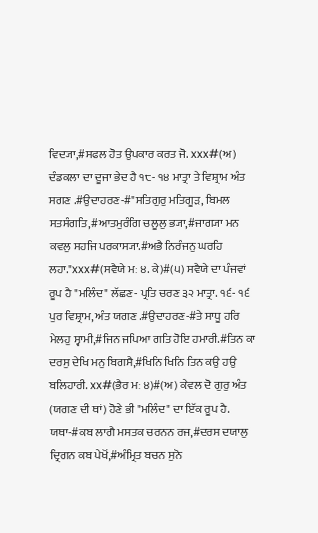ਵਿਦ੍ਯਾ,#ਸਫਲ ਹੋਤ ਉਪਕਾਰ ਕਰਤ ਜੋ. xxx#(ਅ) ਦੰਡਕਲਾ ਦਾ ਦੂਜਾ ਭੇਦ ਹੈ ੧੮- ੧੪ ਮਾਤ੍ਰਾ ਤੇ ਵਿਸ਼੍ਰਾਮ ਅੰਤ ਸਗਣ .#ਉਦਾਹਰਣ-#"ਸਤਿਗੁਰੁ ਮਤਿਗੂੜ, ਬਿਮਲ ਸਤਸੰਗਤਿ,#ਆਤਮੁਰੰਗਿ ਚਲੂਲੁ ਭ੍ਯਾ,#ਜਾਗ੍ਯਾ ਮਨ ਕਵਲੁ ਸਹਜਿ ਪਰਕਾਸ੍ਯਾ.#ਅਭੈ ਨਿਰੰਜਨੁ ਘਰਹਿ ਲਹਾ."xxx#(ਸਵੈਯੇ ਮਃ ੪. ਕੇ)#(੫) ਸਵੈਯੇ ਦਾ ਪੰਜਵਾਂ ਰੂਪ ਹੈ "ਮਲਿੰਦ" ਲੱਛਣ- ਪ੍ਰਤਿ ਚਰਣ ੩੨ ਮਾਤ੍ਰਾ. ੧੬- ੧੬ ਪੁਰ ਵਿਸ਼੍ਰਾਮ, ਅੰਤ ਯਗਣ .#ਉਦਾਹਰਣ-#ਤੇ ਸਾਧੂ ਹਰਿ ਮੇਲਹੁ ਸ੍ਵਾਮੀ,#ਜਿਨ ਜਪਿਆ ਗਤਿ ਹੋਇ ਹਮਾਰੀ.#ਤਿਨ ਕਾ ਦਰਸੁ ਦੇਖਿ ਮਨੁ ਬਿਗਸੈ,#ਖਿਨਿ ਖਿਨਿ ਤਿਨ ਕਉ ਹਉ ਬਲਿਹਾਰੀ. xx#(ਭੈਰ ਮਃ ੪)#(ਅ) ਕੇਵਲ ਦੋ ਗੁਰੁ ਅੰਤ (ਯਗਣ ਦੀ ਥਾਂ) ਹੋਣੇ ਭੀ "ਮਲਿੰਦ" ਦਾ ਇੱਕ ਰੂਪ ਹੈ. ਯਥਾ-#ਕਬ ਲਾਗੈ ਮਸਤਕ ਚਰਨਨ ਰਜ,#ਦਰਸ ਦਯਾਲੁ ਦ੍ਰਿਗਨ ਕਬ ਪੇਖੋਂ,#ਅੰਮ੍ਰਿਤ ਬਚਨ ਸੁਨੋ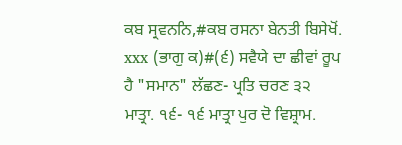ਕਬ ਸ੍ਰਵਨਨਿ,#ਕਬ ਰਸਨਾ ਬੇਨਤੀ ਬਿਸੇਖੋਂ. xxx (ਭਾਗੁ ਕ)#(੬) ਸਵੈਯੇ ਦਾ ਛੀਵਾਂ ਰੂਪ ਹੈ "ਸਮਾਨ" ਲੱਛਣ- ਪ੍ਰਤਿ ਚਰਣ ੩੨ ਮਾਤ੍ਰਾ. ੧੬- ੧੬ ਮਾਤ੍ਰਾ ਪੁਰ ਦੋ ਵਿਸ਼੍ਰਾਮ.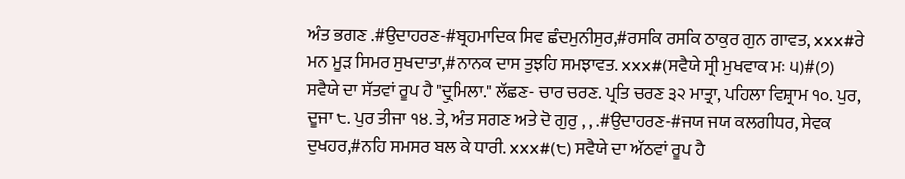ਅੰਤ ਭਗਣ .#ਉਦਾਹਰਣ-#ਬ੍ਰਹਮਾਦਿਕ ਸਿਵ ਛੰਦਮੁਨੀਸੁਰ,#ਰਸਕਿ ਰਸਕਿ ਠਾਕੁਰ ਗੁਨ ਗਾਵਤ, xxx#ਰੇ ਮਨ ਮੂੜ ਸਿਮਰ ਸੁਖਦਾਤਾ,#ਨਾਨਕ ਦਾਸ ਤੁਝਹਿ ਸਮਝਾਵਤ. xxx#(ਸਵੈਯੇ ਸ੍ਰੀ ਮੁਖਵਾਕ ਮਃ ੫)#(੭) ਸਵੈਯੇ ਦਾ ਸੱਤਵਾਂ ਰੂਪ ਹੈ "ਦ੍ਰੁਮਿਲਾ." ਲੱਛਣ- ਚਾਰ ਚਰਣ. ਪ੍ਰਤਿ ਚਰਣ ੩੨ ਮਾਤ੍ਰਾ, ਪਹਿਲਾ ਵਿਸ਼੍ਰਾਮ ੧੦. ਪੁਰ, ਦੂਜਾ ੮. ਪੁਰ ਤੀਜਾ ੧੪. ਤੇ, ਅੰਤ ਸਗਣ ਅਤੇ ਦੋ ਗੁਰੁ , , .#ਉਦਾਹਰਣ-#ਜਯ ਜਯ ਕਲਗੀਧਰ, ਸੇਵਕ ਦੁਖਹਰ,#ਨਹਿ ਸਮਸਰ ਬਲ ਕੇ ਧਾਰੀ. xxx#(੮) ਸਵੈਯੇ ਦਾ ਅੱਠਵਾਂ ਰੂਪ ਹੈ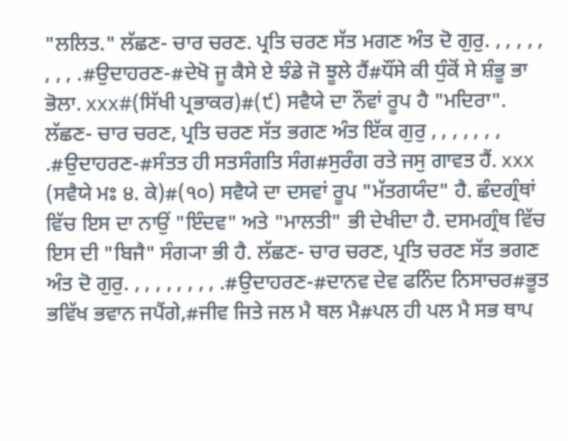"ਲਲਿਤ." ਲੱਛਣ- ਚਾਰ ਚਰਣ. ਪ੍ਰਤਿ ਚਰਣ ਸੱਤ ਮਗਣ ਅੰਤ ਦੋ ਗੁਰੁ. , , , , , , , , .#ਉਦਾਹਰਣ-#ਦੇਖੋ ਜੂ ਕੈਸੇ ਏ ਝੰਡੇ ਜੋ ਝੂਲੇ ਹੈਂ#ਧੌਂਸੇ ਕੀ ਧੁੰਕੋਂ ਸੇ ਸ਼ੰਭੂ ਭਾ ਭੋਲਾ. xxx#(ਸਿੱਖੀ ਪ੍ਰਭਾਕਰ)#(੯) ਸਵੈਯੇ ਦਾ ਨੌਵਾਂ ਰੂਪ ਹੈ "ਮਦਿਰਾ". ਲੱਛਣ- ਚਾਰ ਚਰਣ, ਪ੍ਰਤਿ ਚਰਣ ਸੱਤ ਭਗਣ ਅੰਤ ਇੱਕ ਗੁਰੁ , , , , , , , .#ਉਦਾਹਰਣ-#ਸੰਤਤ ਹੀ ਸਤਸੰਗਤਿ ਸੰਗ#ਸੁਰੰਗ ਰਤੇ ਜਸੁ ਗਾਵਤ ਹੈਂ. xxx (ਸਵੈਯੇ ਮਃ ੪. ਕੇ)#(੧੦) ਸਵੈਯੇ ਦਾ ਦਸਵਾਂ ਰੂਪ "ਮੱਤਗਯੰਦ" ਹੈ. ਛੰਦਗ੍ਰੰਥਾਂ ਵਿੱਚ ਇਸ ਦਾ ਨਾਉਂ "ਇੰਦਵ" ਅਤੇ "ਮਾਲਤੀ" ਭੀ ਦੇਖੀਦਾ ਹੈ. ਦਸਮਗ੍ਰੰਥ ਵਿੱਚ ਇਸ ਦੀ "ਬਿਜੈ" ਸੰਗ੍ਯਾ ਭੀ ਹੈ. ਲੱਛਣ- ਚਾਰ ਚਰਣ, ਪ੍ਰਤਿ ਚਰਣ ਸੱਤ ਭਗਣ ਅੰਤ ਦੋ ਗੁਰੁ. , , , , , , , , .#ਉਦਾਹਰਣ-#ਦਾਨਵ ਦੇਵ ਫਨਿੰਦ ਨਿਸਾਚਰ#ਭੂਤ ਭਵਿੱਖ ਭਵਾਨ ਜਪੈਂਗੇ,#ਜੀਵ ਜਿਤੇ ਜਲ ਮੈ ਥਲ ਮੈ#ਪਲ ਹੀ ਪਲ ਮੈ ਸਭ ਥਾਪ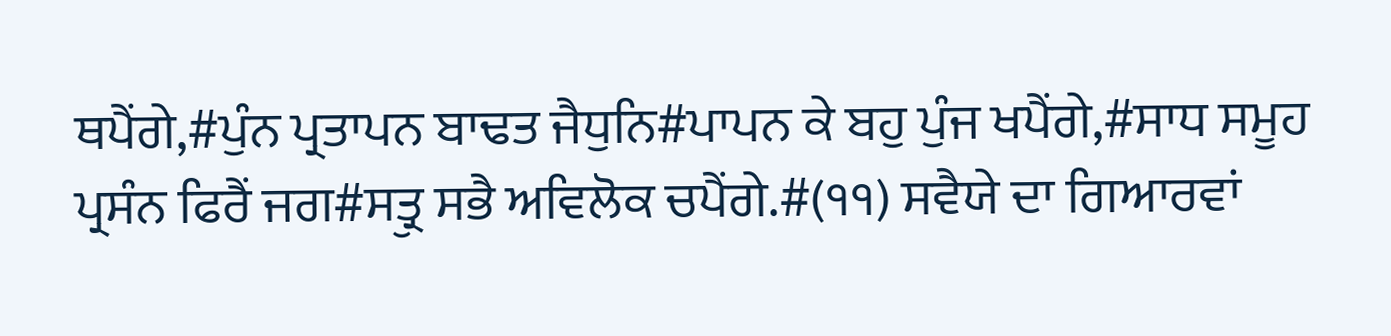ਥਪੈਂਗੇ,#ਪੁੰਨ ਪ੍ਰਤਾਪਨ ਬਾਢਤ ਜੈਧੁਨਿ#ਪਾਪਨ ਕੇ ਬਹੁ ਪੁੰਜ ਖਪੈਂਗੇ,#ਸਾਧ ਸਮੂਹ ਪ੍ਰਸੰਨ ਫਿਰੈਂ ਜਗ#ਸਤ੍ਰੁ ਸਭੈ ਅਵਿਲੋਕ ਚਪੈਂਗੇ.#(੧੧) ਸਵੈਯੇ ਦਾ ਗਿਆਰਵਾਂ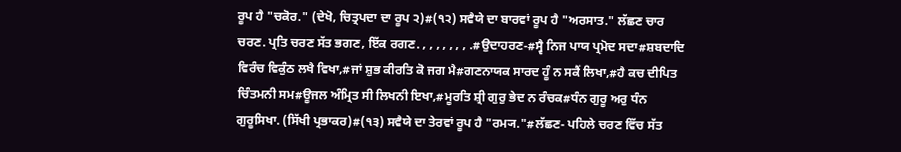ਰੂਪ ਹੈ "ਚਕੋਰ." (ਦੇਖੋ, ਚਿਤ੍ਰਪਦਾ ਦਾ ਰੂਪ ੨)#(੧੨) ਸਵੈਯੇ ਦਾ ਬਾਰਵਾਂ ਰੂਪ ਹੈ "ਅਰਸਾਤ." ਲੱਛਣ ਚਾਰ ਚਰਣ. ਪ੍ਰਤਿ ਚਰਣ ਸੱਤ ਭਗਣ, ਇੱਕ ਰਗਣ. , , , , , , , .#ਉਦਾਹਰਣ-#ਸ੍ਵੈ ਨਿਜ ਪਾਯ ਪ੍ਰਮੋਦ ਸਦਾ#ਸ਼ਬਦਾਦਿ ਵਿਰੰਚ ਵਿਕੁੰਠ ਲਖੈ ਵਿਖਾ,#ਜਾਂ ਸ਼ੁਭ ਕੀਰਤਿ ਕੋ ਜਗ ਮੈ#ਗਣਨਾਯਕ ਸਾਰਦ ਹੂੰ ਨ ਸਕੈਂ ਲਿਖਾ,#ਹੈ ਕਚ ਦੀਪਿਤ ਚਿੰਤਮਨੀ ਸਮ#ਊਜਲ ਅੰਮ੍ਰਿਤ ਸੀ ਲਿਖਨੀ ਇਖਾ,#ਮੂਰਤਿ ਸ਼੍ਰੀ ਗੁਰੁ ਭੇਦ ਨ ਰੰਚਕ#ਧੰਨ ਗੁਰੂ ਅਰੁ ਧੰਨ ਗੁਰੂਸਿਖਾ. (ਸਿੱਖੀ ਪ੍ਰਭਾਕਰ)#(੧੩) ਸਵੈਯੇ ਦਾ ਤੇਰਵਾਂ ਰੂਪ ਹੈ "ਰਮ੍ਯ."#ਲੱਛਣ- ਪਹਿਲੇ ਚਰਣ ਵਿੱਚ ਸੱਤ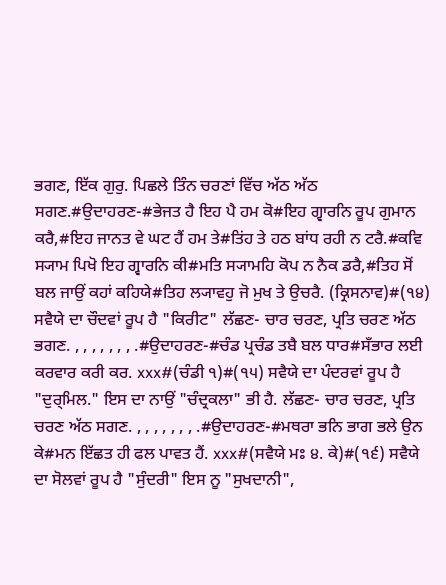ਭਗਣ, ਇੱਕ ਗੁਰੁ. ਪਿਛਲੇ ਤਿੰਨ ਚਰਣਾਂ ਵਿੱਚ ਅੱਠ ਅੱਠ ਸਗਣ.#ਉਦਾਹਰਣ-#ਭੇਜਤ ਹੈ ਇਹ ਪੈ ਹਮ ਕੋ#ਇਹ ਗ੍ਵਾਰਨਿ ਰੂਪ ਗੁਮਾਨ ਕਰੈ,#ਇਹ ਜਾਨਤ ਵੇ ਘਟ ਹੈਂ ਹਮ ਤੇ#ਤਿਂਹ ਤੇ ਹਠ ਬਾਂਧ ਰਹੀ ਨ ਟਰੈ.#ਕਵਿ ਸ੍ਯਾਮ ਪਿਖੋ ਇਹ ਗ੍ਵਾਰਨਿ ਕੀ#ਮਤਿ ਸ੍ਯਾਮਹਿ ਕੋਪ ਨ ਨੈਕ ਡਰੈ,#ਤਿਹ ਸੋਂ ਬਲ ਜਾਉਂ ਕਹਾਂ ਕਹਿਯੇ#ਤਿਹ ਲ੍ਯਾਵਹੁ ਜੋ ਮੁਖ ਤੇ ਉਚਰੈ. (ਕ੍ਰਿਸਨਾਵ)#(੧੪) ਸਵੈਯੇ ਦਾ ਚੌਦਵਾਂ ਰੂਪ ਹੈ "ਕਿਰੀਟ" ਲੱਛਣ- ਚਾਰ ਚਰਣ, ਪ੍ਰਤਿ ਚਰਣ ਅੱਠ ਭਗਣ. , , , , , , , .#ਉਦਾਹਰਣ-#ਚੰਡ ਪ੍ਰਚੰਡ ਤਬੈ ਬਲ ਧਾਰ#ਸਁਭਾਰ ਲਈ ਕਰਵਾਰ ਕਰੀ ਕਰ. xxx#(ਚੰਡੀ ੧)#(੧੫) ਸਵੈਯੇ ਦਾ ਪੰਦਰਵਾਂ ਰੂਪ ਹੈ "ਦੁਰ੍ਮਿਲ." ਇਸ ਦਾ ਨਾਉਂ "ਚੰਦ੍ਰਕਲਾ" ਭੀ ਹੈ. ਲੱਛਣ- ਚਾਰ ਚਰਣ, ਪ੍ਰਤਿ ਚਰਣ ਅੱਠ ਸਗਣ. , , , , , , , .#ਉਦਾਹਰਣ-#ਮਥਰਾ ਭਨਿ ਭਾਗ ਭਲੇ ਉਨ ਕੇ#ਮਨ ਇੱਛਤ ਹੀ ਫਲ ਪਾਵਤ ਹੈਂ. xxx#(ਸਵੈਯੇ ਮਃ ੪. ਕੇ)#(੧੬) ਸਵੈਯੇ ਦਾ ਸੋਲਵਾਂ ਰੂਪ ਹੈ "ਸੁੰਦਰੀ" ਇਸ ਨੂ "ਸੁਖਦਾਨੀ",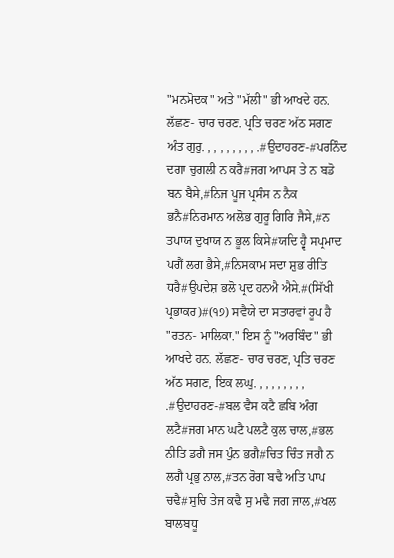"ਮਨਮੋਦਕ" ਅਤੇ "ਮੱਲੀ" ਭੀ ਆਖਦੇ ਹਨ. ਲੱਛਣ- ਚਾਰ ਚਰਣ. ਪ੍ਰਤਿ ਚਰਣ ਅੱਠ ਸਗਣ ਅੰਤ ਗੁਰੁ. , , , , , , , , .#ਉਦਾਹਰਣ-#ਪਰਨਿੰਦ ਦਗਾ ਚੁਗਲੀ ਨ ਕਰੈ#ਜਗ ਆਪਸ ਤੇ ਨ ਬਡੋ ਬਨ ਬੈਸੇ,#ਨਿਜ ਪੂਜ ਪ੍ਰਸੰਸ ਨ ਨੈਕ ਭਨੈ#ਨਿਰਮਾਨ ਅਲੋਭ ਗੁਰੂ ਗਿਰਿ ਜੈਸੇ,#ਨ ਤਪਾਯ ਦੁਖਾਯ ਨ ਭੂਲ ਕਿਸੇ#ਯਦਿ ਹ੍ਵੈ ਸਪ੍ਰਮਾਦ ਪਗੈਂ ਲਗ ਭੈਸੇ,#ਨਿਸਕਾਮ ਸਦਾ ਸ਼ੁਭ ਰੀਤਿ ਧਰੈ#ਉਪਦੇਸ਼ ਭਲੋ ਪ੍ਰਦ ਹਨਐ ਐਸੇ.#(ਸਿੱਖੀ ਪ੍ਰਭਾਕਰ)#(੧੭) ਸਵੈਯੇ ਦਾ ਸਤਾਰਵਾਂ ਰੂਪ ਹੈ "ਰਤਨ- ਮਾਲਿਕਾ." ਇਸ ਨੂੰ "ਅਰਬਿੰਦ" ਭੀ ਆਖਦੇ ਹਨ. ਲੱਛਣ- ਚਾਰ ਚਰਣ, ਪ੍ਰਤਿ ਚਰਣ ਅੱਠ ਸਗਣ, ਇਕ ਲਘੁ. , , , , , , , , .#ਉਦਾਹਰਣ-#ਬਲ ਵੈਸ ਕਟੈ ਛਬਿ ਅੰਗ ਲਟੈ#ਜਗ ਮਾਨ ਘਟੈ ਪਲਟੈ ਕੁਲ ਚਾਲ,#ਭਲ ਨੀਤਿ ਡਗੈ ਜਸ ਪੁੰਨ ਭਗੈ#ਚਿਤ ਚਿੰਤ ਜਗੈ ਨ ਲਗੈ ਪ੍ਰਭੁ ਨਾਲ,#ਤਨ ਰੋਗ ਬਢੈ ਅਤਿ ਪਾਪ ਚਢੈ#ਸੁਚਿ ਤੇਜ ਕਢੈ ਸੁ ਮਢੈ ਜਗ ਜਾਲ,#ਖਲ ਬਾਲਬਧੂ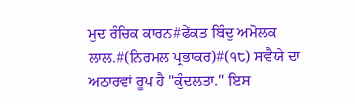ਮੁਦ ਰੰਚਿਕ ਕਾਰਨ#ਫੇਂਕਤ ਬਿੰਦੁ ਅਮੋਲਕ ਲਾਲ.#(ਨਿਰਮਲ ਪ੍ਰਭਾਕਰ)#(੧੮) ਸਵੈਯੇ ਦਾ ਅਠਾਰਵਾਂ ਰੂਪ ਹੈ "ਕੁੰਦਲਤਾ." ਇਸ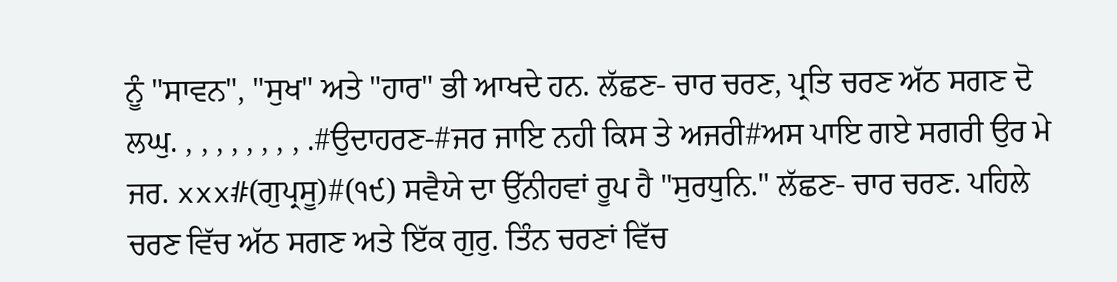ਨੂੰ "ਸਾਵਨ", "ਸੁਖ" ਅਤੇ "ਹਾਰ" ਭੀ ਆਖਦੇ ਹਨ. ਲੱਛਣ- ਚਾਰ ਚਰਣ, ਪ੍ਰਤਿ ਚਰਣ ਅੱਠ ਸਗਣ ਦੋ ਲਘੁ. , , , , , , , , .#ਉਦਾਹਰਣ-#ਜਰ ਜਾਇ ਨਹੀ ਕਿਸ ਤੇ ਅਜਰੀ#ਅਸ ਪਾਇ ਗਏ ਸਗਰੀ ਉਰ ਮੇ ਜਰ. xxx#(ਗੁਪ੍ਰਸੂ)#(੧੯) ਸਵੈਯੇ ਦਾ ਉੱਨੀਹਵਾਂ ਰੂਪ ਹੈ "ਸੁਰਧੁਨਿ." ਲੱਛਣ- ਚਾਰ ਚਰਣ. ਪਹਿਲੇ ਚਰਣ ਵਿੱਚ ਅੱਠ ਸਗਣ ਅਤੇ ਇੱਕ ਗੁਰੁ. ਤਿੰਨ ਚਰਣਾਂ ਵਿੱਚ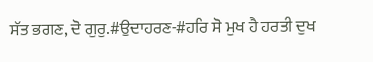ਸੱਤ ਭਗਣ, ਦੋ ਗੁਰੁ.#ਉਦਾਹਰਣ-#ਹਰਿ ਸੋ ਮੁਖ ਹੈ ਹਰਤੀ ਦੁਖ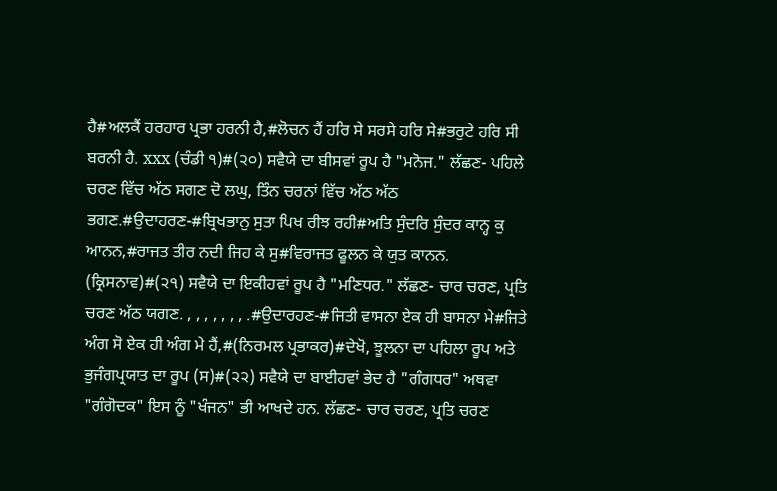ਹੈ#ਅਲਕੈਂ ਹਰਹਾਰ ਪ੍ਰਭਾ ਹਰਨੀ ਹੈ,#ਲੋਚਨ ਹੈਂ ਹਰਿ ਸੇ ਸਰਸੇ ਹਰਿ ਸੇ#ਭਰੁਟੇ ਹਰਿ ਸੀ ਬਰਨੀ ਹੈ. xxx (ਚੰਡੀ ੧)#(੨੦) ਸਵੈਯੇ ਦਾ ਬੀਸਵਾਂ ਰੂਪ ਹੈ "ਮਨੋਜ." ਲੱਛਣ- ਪਹਿਲੇ ਚਰਣ ਵਿੱਚ ਅੱਠ ਸਗਣ ਦੋ ਲਘੁ, ਤਿੰਨ ਚਰਨਾਂ ਵਿੱਚ ਅੱਠ ਅੱਠ ਭਗਣ.#ਉਦਾਹਰਣ-#ਬ੍ਰਿਖਭਾਨੁ ਸੁਤਾ ਪਿਖ ਰੀਝ ਰਹੀ#ਅਤਿ ਸੁੰਦਰਿ ਸੁੰਦਰ ਕਾਨ੍ਹ ਕੁ ਆਨਨ,#ਰਾਜਤ ਤੀਰ ਨਦੀ ਜਿਹ ਕੇ ਸੁ#ਵਿਰਾਜਤ ਫੂਲਨ ਕੇ ਯੁਤ ਕਾਨਨ. (ਕ੍ਰਿਸਨਾਵ)#(੨੧) ਸਵੈਯੇ ਦਾ ਇਕੀਹਵਾਂ ਰੂਪ ਹੈ "ਮਣਿਧਰ." ਲੱਛਣ- ਚਾਰ ਚਰਣ, ਪ੍ਰਤਿ ਚਰਣ ਅੱਠ ਯਗਣ. , , , , , , , .#ਉਦਾਰਹਣ-#ਜਿਤੀ ਵਾਸਨਾ ਏਕ ਹੀ ਬਾਸਨਾ ਮੇ#ਜਿਤੇ ਅੰਗ ਸੋ ਏਕ ਹੀ ਅੰਗ ਮੇ ਹੈਂ,#(ਨਿਰਮਲ ਪ੍ਰਭਾਕਰ)#ਦੇਖੋ, ਝੂਲਨਾ ਦਾ ਪਹਿਲਾ ਰੂਪ ਅਤੇ ਭੁਜੰਗਪ੍ਰਯਾਤ ਦਾ ਰੂਪ (ਸ)#(੨੨) ਸਵੈਯੇ ਦਾ ਬਾਈਹਵਾਂ ਭੇਦ ਹੈ "ਗੰਗਧਰ" ਅਥਵਾ "ਗੰਗੋਦਕ" ਇਸ ਨੂੰ "ਖੰਜਨ" ਭੀ ਆਖਦੇ ਹਨ. ਲੱਛਣ- ਚਾਰ ਚਰਣ, ਪ੍ਰਤਿ ਚਰਣ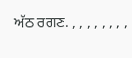ਅੱਠ ਰਗਣ. , , , , , , , ,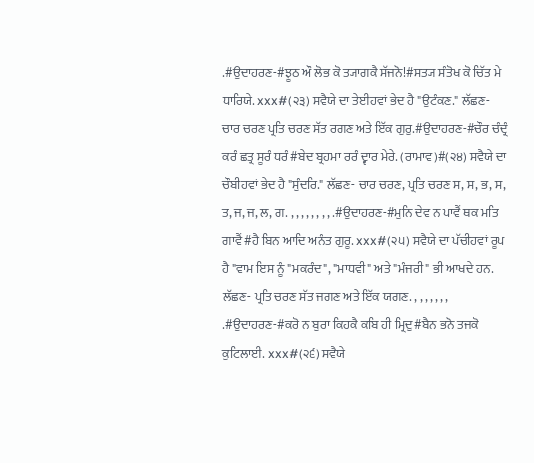.#ਉਦਾਹਰਣ-#ਝੂਠ ਔ ਲੋਭ ਕੋ ਤ੍ਯਾਗਕੈ ਸੱਜਨੋ!#ਸਤ੍ਯ ਸੰਤੋਖ ਕੋ ਚਿੱਤ ਮੇ ਧਾਰਿਯੇ. xxx#(੨੩) ਸਵੈਯੇ ਦਾ ਤੇਈਹਵਾਂ ਭੇਦ ਹੈ "ਉਟੰਕਣ." ਲੱਛਣ- ਚਾਰ ਚਰਣ ਪ੍ਰਤਿ ਚਰਣ ਸੱਤ ਰਗਣ ਅਤੇ ਇੱਕ ਗੁਰੁ.#ਉਦਾਹਰਣ-#ਚੌਰ ਚੰਦ੍ਰੰ ਕਰੰ ਛਤ੍ਰ ਸੂਰੰ ਧਰੰ#ਬੇਦ ਬ੍ਰਹਮਾ ਰਰੰ ਦ੍ਵਾਰ ਮੇਰੇ. (ਰਾਮਾਵ)#(੨੪) ਸਵੈਯੇ ਦਾ ਚੌਬੀਹਵਾਂ ਭੇਦ ਹੈ "ਸੁੰਦਰਿ." ਲੱਛਣ- ਚਾਰ ਚਰਣ, ਪ੍ਰਤਿ ਚਰਣ ਸ, ਸ, ਭ, ਸ, ਤ, ਜ, ਜ, ਲ, ਗ. , , , , , , , , .#ਉਦਾਹਰਣ-#ਮੁਨਿ ਦੇਵ ਨ ਪਾਵੈਂ ਥਕ ਮਤਿ ਗਾਵੈਂ#ਹੈ ਬਿਨ ਆਦਿ ਅਨੰਤ ਗੁਰੂ. xxx#(੨੫) ਸਵੈਯੇ ਦਾ ਪੱਚੀਹਵਾਂ ਰੂਪ ਹੈ "ਵਾਮ ਇਸ ਨੂੰ "ਮਕਰੰਦ", "ਮਾਧਵੀ" ਅਤੇ "ਮੰਜਰੀ" ਭੀ ਆਖਦੇ ਹਨ. ਲੱਛਣ- ਪ੍ਰਤਿ ਚਰਣ ਸੱਤ ਜਗਣ ਅਤੇ ਇੱਕ ਯਗਣ. , , , , , , , .#ਉਦਾਹਰਣ-#ਕਰੋ ਨ ਬੁਰਾ ਕਿਹਕੈ ਕਬਿ ਹੀ ਮ੍ਰਿਦੁ#ਬੈਨ ਭਨੋ ਤਜਕੋ ਕੁਟਿਲਾਈ. xxx#(੨੬) ਸਵੈਯੇ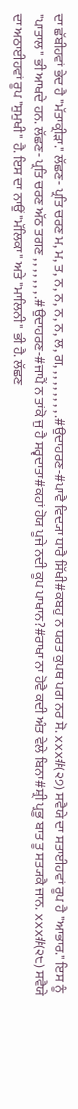ਦਾ ਛੱਬੀਹਵਾਂ ਭੇਦ ਹੈ "ਮੱਤਾਕ੍ਰੀੜਾ." ਲੱਛਣ- ਪ੍ਰਤਿ ਚਰਣ ਮ, ਮ, ਤ, ਨ, ਨ, ਨ, ਨ, ਲ, ਗ, , , , , , , , , .#ਉਦਾਹਰਣ-#ਪਾਵੈ ਵਿਦ੍ਯਾ ਧਾਰੈ ਸਿੱਖੀ#ਕਬਹੁ ਨ ਧਰਤ ਕੁਪਥ ਪਗ ਨਰ ਸੋ. xxx#(੨੭) ਸਵੈਯੇ ਦਾ ਸਤਾਈਹਵਾਂ ਰੂਪ ਹੈ "ਆਭਾਰ." ਇਸ ਨੂੰ "ਪਾਤਾਲ" ਭੀ ਆਖਦੇ ਹਨ. ਲੱਛਣ- ਪ੍ਰਤਿ ਚਰਣ ਅੱਠ ਤਗਣ , , , , , , , .#ਉਦਾਹਰਣ-#ਜਾਪੈਂ ਨ ਤਾਂਕੋ ਜੁ ਹੈ ਸਰ੍ਵਦਾਤਾ#ਕਹਾਂ ਹੋਯ ਪੂਜੇ ਨਦੀ ਕੂਪ ਪਾਖਾਨ?#ਰਾਖਾ ਨਾ ਹੋਵੈ ਕਦੀ ਅੰਤ ਵੇਲੇ ਬਿਨਾ#ਸ਼੍ਰੀ ਪ੍ਰਭੂ ਬਾਤ ਤੂ ਸਤ੍ਯਕੈ ਜਾਨ. xxx#(੨੮) ਸਵੈਯੇ ਦਾ ਅਠਾਈਹਵਾਂ ਰੂਪ "ਸੁਮੁਖੀ" ਹੈ. ਇਸ ਦਾ ਨਾਉਂ "ਮੱਲਿਕਾ" ਅਤੇ "ਮਾਲਿਨੀ" ਭੀ ਹੈ. ਲੱਛਣ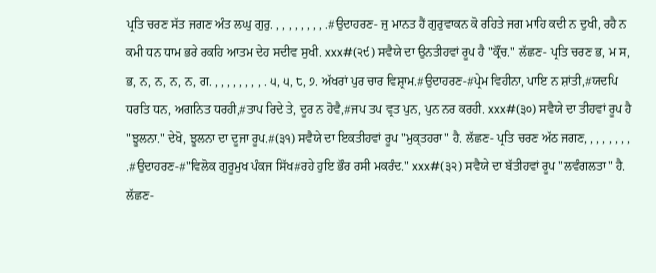ਪ੍ਰਤਿ ਚਰਣ ਸੱਤ ਜਗਣ ਅੰਤ ਲਘੁ ਗੁਰੁ. , , , , , , , , .#ਉਦਾਹਰਣ- ਜੁ ਮਾਨਤ ਹੈਂ ਗੁਰੁਵਾਕਨ ਕੋ ਰਹਿਤੇ ਜਗ ਮਾਹਿ ਕਦੀ ਨ ਦੁਖੀ, ਰਹੈ ਨ ਕਮੀ ਧਨ ਧਾਮ ਭਰੇ ਰਕਹਿ ਆਤਮ ਦੇਹ ਸਦੀਵ ਸੁਖੀ. xxx#(੨੯) ਸਵੈਯੇ ਦਾ ਉਨਤੀਹਵਾਂ ਰੂਪ ਹੈ "ਕ੍ਰੌਂਚ." ਲੱਛਣ- ਪ੍ਰਤਿ ਚਰਣ ਭ, ਮ ਸ, ਭ, ਨ, ਨ, ਨ, ਨ, ਗ. , , , , , , , , . ੫, ੫, ੮, ੭. ਅੱਖਰਾਂ ਪੁਰ ਚਾਰ ਵਿਸ਼੍ਰਾਮ.#ਉਦਾਹਰਣ-#ਪ੍ਰੇਮ ਵਿਹੀਨਾ, ਪਾਇ ਨ ਸ਼ਾਂਤੀ,#ਯਦਪਿ ਧਰਤਿ ਧਨ, ਅਗਨਿਤ ਧਰਹੀ,#ਤਾਪ ਰਿਦੇ ਤੇ, ਦੂਰ ਨ ਹੋਵੈ,#ਜਪ ਤਪ ਵ੍ਰਤ ਪੁਨ, ਪੁਨ ਨਰ ਕਰਹੀ. xxx#(੩੦) ਸਵੈਯੇ ਦਾ ਤੀਹਵਾਂ ਰੂਪ ਹੈ "ਝੂਲਨਾ." ਦੇਖੋ, ਝੂਲਨਾ ਦਾ ਦੂਜਾ ਰੂਪ.#(੩੧) ਸਵੈਯੇ ਦਾ ਇਕਤੀਹਵਾਂ ਰੂਪ "ਮੁਕ੍ਤਹਰਾ" ਹੈ. ਲੱਛਣ- ਪ੍ਰਤਿ ਚਰਣ ਅੱਠ ਜਗਣ, , , , , , , , .#ਉਦਾਹਰਣ-#"ਵਿਲੋਕ ਗੁਰੂਮੁਖ ਪੰਕਜ ਸਿੱਖ#ਰਹੇ ਹੁਇ ਭੌਰ ਰਸੀ ਮਕਰੰਦ." xxx#(੩੨) ਸਵੈਯੇ ਦਾ ਬੱਤੀਹਵਾਂ ਰੂਪ "ਲਵੰਗਲਤਾ" ਹੈ. ਲੱਛਣ-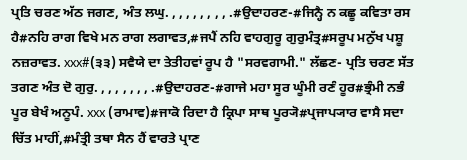ਪ੍ਰਤਿ ਚਰਣ ਅੱਠ ਜਗਣ, ਅੰਤ ਲਘੁ. , , , , , , , , .#ਉਦਾਹਰਣ-#ਜਿਨ੍ਹੈ ਨ ਕਛੂ ਕਵਿਤਾ ਰਸ ਹੈ#ਨਹਿ ਰਾਗ ਵਿਖੇ ਮਨ ਰਾਗ ਲਗਾਵਤ,#ਜਪੈਂ ਨਹਿ ਵਾਹਗੁਰੂ ਗੁਰੁਮੰਤ੍ਰ#ਸਰੂਪ ਮਨੁੱਖ ਪਸ਼ੂ ਨਜ਼ਰਾਵਤ. xxx#(੩੩) ਸਵੈਯੇ ਦਾ ਤੇਤੀਹਵਾਂ ਰੂਪ ਹੈ "ਸਰਵਗਾਮੀ." ਲੱਛਣ- ਪ੍ਰਤਿ ਚਰਣ ਸੱਤ ਤਗਣ ਅੰਤ ਦੋ ਗੁਰੁ. , , , , , , , .#ਉਦਾਹਰਣ-#ਗਾਜੇ ਮਹਾ ਸੂਰ ਘੂੰਮੀ ਰਣੰ ਹੂਰ#ਭ੍ਰੰਮੀ ਨਭੰ ਪੂਰ ਬੇਖੰ ਅਨੂਪੰ. xxx (ਰਾਮਾਵ)#ਜਾਕੋ ਰਿਦਾ ਹੈ ਕ੍ਰਿਪਾ ਸਾਥ ਪੂਰ੍ਯੋ#ਪ੍ਰਜਾਪ੍ਯਾਰ ਵਾਸੈ ਸਦਾ ਚਿੱਤ ਮਾਹੀਂ,#ਮੰਤ੍ਰੀ ਤਥਾ ਸੈਨ ਹੈਂ ਵਾਰਤੇ ਪ੍ਰਾਣ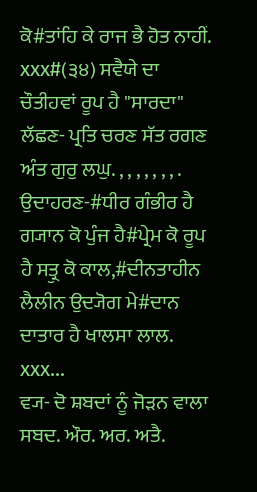ਕੋ#ਤਾਂਹਿ ਕੇ ਰਾਜ ਭੈ ਹੋਤ ਨਾਹੀਂ. xxx#(੩੪) ਸਵੈਯੇ ਦਾ ਚੌਤੀਹਵਾਂ ਰੂਪ ਹੈ "ਸਾਰਦਾ" ਲੱਛਣ- ਪ੍ਰਤਿ ਚਰਣ ਸੱਤ ਰਗਣ ਅੰਤ ਗੁਰੁ ਲਘੁ. , , , , , , , . ਉਦਾਹਰਣ-#ਧੀਰ ਗੰਭੀਰ ਹੈ ਗ੍ਯਾਨ ਕੋ ਪੁੰਜ ਹੈ#ਪ੍ਰੇਮ ਕੋ ਰੂਪ ਹੈ ਸਤ੍ਰੁ ਕੋ ਕਾਲ,#ਦੀਨਤਾਹੀਨ ਲੈਲੀਨ ਉਦ੍ਯੋਗ ਮੇ#ਦਾਨ ਦਾਤਾਰ ਹੈ ਖਾਲਸਾ ਲਾਲ. xxx...
ਵ੍ਯ- ਦੋ ਸ਼ਬਦਾਂ ਨੂੰ ਜੋੜਨ ਵਾਲਾ ਸਬਦ. ਔਰ. ਅਰ. ਅਤੈ.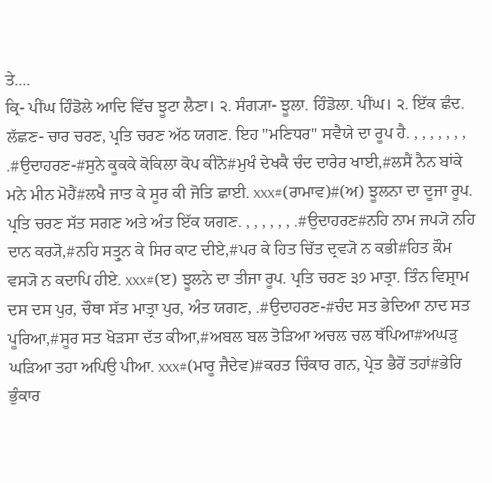ਤੇ....
ਕ੍ਰਿ- ਪੀਂਘ ਹਿੰਡੋਲੇ ਆਦਿ ਵਿੱਚ ਝੂਟਾ ਲੈਣਾ। ੨. ਸੰਗ੍ਯਾ- ਝੂਲਾ. ਹਿੰਡੋਲਾ. ਪੀਂਘ। ੨. ਇੱਕ ਛੰਦ. ਲੱਛਣ- ਚਾਰ ਚਰਣ, ਪ੍ਰਤਿ ਚਰਣ ਅੱਠ ਯਗਣ. ਇਹ "ਮਣਿਧਰ" ਸਵੈਯੇ ਦਾ ਰੂਪ ਹੈ. , , , , , , , .#ਉਦਾਹਰਣ-#ਸੁਨੇ ਕੂਕਕੇ ਕੋਕਿਲਾ ਕੋਪ ਕੀਨੋ#ਮੁਖੰ ਦੇਖਕੈ ਚੰਦ ਦਾਰੇਰ ਖਾਈ,#ਲਸੈਂ ਨੈਨ ਬਾਂਕੇ ਮਨੇ ਮੀਨ ਮੋਹੈਂ#ਲਖੈ ਜਾਤ ਕੇ ਸੂਰ ਕੀ ਜੋਤਿ ਛਾਈ. xxx#(ਰਾਮਾਵ)#(ਅ) ਝੂਲਨਾ ਦਾ ਦੂਜਾ ਰੂਪ. ਪ੍ਰਤਿ ਚਰਣ ਸੱਤ ਸਗਣ ਅਤੇ ਅੰਤ ਇੱਕ ਯਗਣ. , , , , , , .#ਉਦਾਹਰਣ#ਨਹਿ ਨਾਮ ਜਪ੍ਯੋ ਨਹਿ ਦਾਨ ਕਰ੍ਯੋ,#ਨਹਿ ਸਤ੍ਰੁਨ ਕੇ ਸਿਰ ਕਾਟ ਦੀਏ,#ਪਰ ਕੇ ਹਿਤ ਚਿੱਤ ਦ੍ਰਵ੍ਯੋ ਨ ਕਭੀ#ਹਿਤ ਕ਼ੌਮ ਵਸ੍ਯੋ ਨ ਕਦਾਪਿ ਹੀਏ. xxx#(ੲ) ਝੂਲਨੇ ਦਾ ਤੀਜਾ ਰੂਪ. ਪ੍ਰਤਿ ਚਰਣ ੩੭ ਮਾਤ੍ਰਾ. ਤਿੰਨ ਵਿਸ਼੍ਰਾਮ ਦਸ ਦਸ ਪੁਰ, ਚੌਥਾ ਸੱਤ ਮਾਤ੍ਰਾ ਪੁਰ, ਅੰਤ ਯਗਣ, .#ਉਦਾਹਰਣ-#ਚੰਦ ਸਤ ਭੇਦਿਆ ਨਾਦ ਸਤ ਪੂਰਿਆ,#ਸੂਰ ਸਤ ਖੋੜਸਾ ਦੱਤ ਕੀਆ,#ਅਬਲ ਬਲ ਤੋੜਿਆ ਅਚਲ ਚਲ ਥੱਪਿਆ#ਅਘੜੁ ਘੜਿਆ ਤਹਾ ਅਪਿਉ ਪੀਆ. xxx#(ਮਾਰੂ ਜੈਦੇਵ)#ਕਰਤ ਚਿੰਕਾਰ ਗਨ, ਪ੍ਰੇਤ ਭੈਰੋਂ ਤਹਾਂ#ਭੇਰਿ ਭੁੰਕਾਰ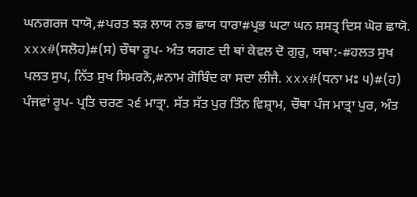ਘਨਗਰਜ ਧਾਯੋ,#ਪਰਤ ਝੜ ਲਾਯ ਨਭ ਛਾਯ ਧਾਰਾ#ਪ੍ਰਭ ਘਟਾ ਘਨ ਸ਼ਸਤ੍ਰ ਦਿਸ ਘੋਰ ਛਾਯੋ. xxx#(ਸਲੋਹ)#(ਸ) ਚੌਥਾ ਰੂਪ- ਅੰਤ ਯਗਣ ਦੀ ਥਾਂ ਕੇਵਲ ਦੋ ਗੁਰੁ, ਯਥਾ:-#ਹਲਤ ਸੁਖ ਪਲਤ ਸੁਪ, ਨਿੱਤ ਸੁਖ ਸਿਮਰਨੋ,#ਨਾਮ ਗੋਬਿੰਦ ਕਾ ਸਦਾ ਲੀਜੈ. xxx#(ਧਨਾ ਮਃ ੫)#(ਹ) ਪੰਜਵਾਂ ਰੂਪ- ਪ੍ਰਤਿ ਚਰਣ ੨੬ ਮਾਤ੍ਰਾ. ਸੱਤ ਸੱਤ ਪੁਰ ਤਿੰਨ ਵਿਸ਼੍ਰਾਮ, ਚੌਥਾ ਪੰਜ ਮਾਤ੍ਰਾ ਪੁਰ, ਅੰਤ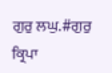ਗੁਰੁ ਲਘੁ.#ਗੁਰੁ ਕ੍ਰਿਪਾ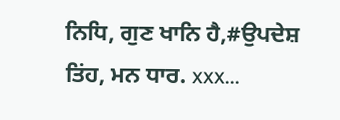ਨਿਧਿ, ਗੁਣ ਖਾਨਿ ਹੈ,#ਉਪਦੇਸ਼ ਤਿਂਹ, ਮਨ ਧਾਰ. xxx...